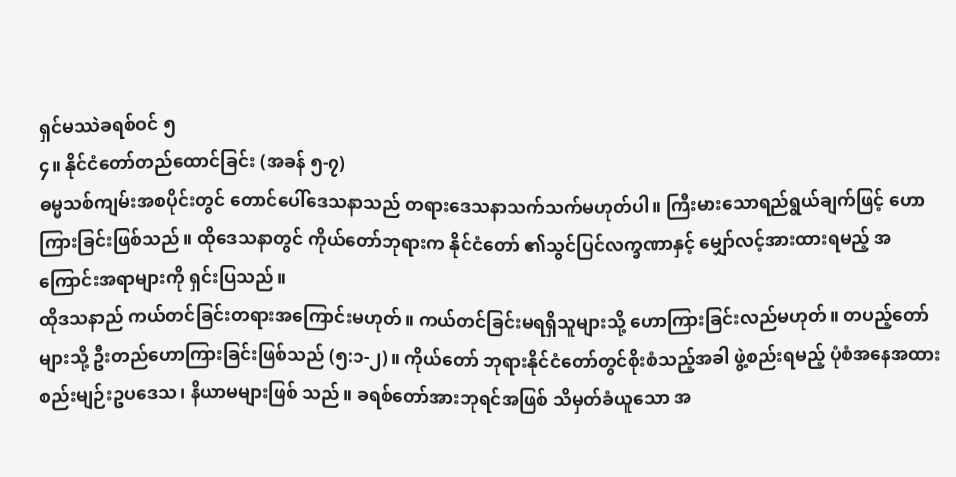ရှင်မဿဲခရစ်ဝင် ၅
၄။ နိုင်ငံတော်တည်ထောင်ခြင်း (အခန် ၅-၇)
ဓမ္မသစ်ကျမ်းအစပိုင်းတွင် တောင်ပေါ်ဒေသနာသည် တရားဒေသနာသက်သက်မဟုတ်ပါ။ ကြီးမားသောရည်ရွယ်ချက်ဖြင့် ဟောကြားခြင်းဖြစ်သည်။ ထိုဒေသနာတွင် ကိုယ်တော်ဘုရားက နိုင်ငံတော် ၏သွင်ပြင်လက္ခဏာနှင့် မျှော်လင့်အားထားရမည့် အကြောင်းအရာများကို ရှင်းပြသည်။
ထိုဒသနာည် ကယ်တင်ခြင်းတရားအကြောင်းမဟုတ်။ ကယ်တင်ခြင်းမရရှိသူများသို့ ဟောကြားခြင်းလည်မဟုတ်။ တပည့်တော်များသို့ ဦးတည်ဟောကြားခြင်းဖြစ်သည် (၅:၁-၂)။ ကိုယ်တော် ဘုရားနိုင်ငံတော်တွင်စိုးစံသည့်အခါ ဖွဲ့စည်းရမည့် ပုံစံအနေအထားစည်းမျဉ်းဥပဒေသ၊ နိယာမများဖြစ် သည်။ ခရစ်တော်အားဘုရင်အဖြစ် သိမှတ်ခံယူသော အ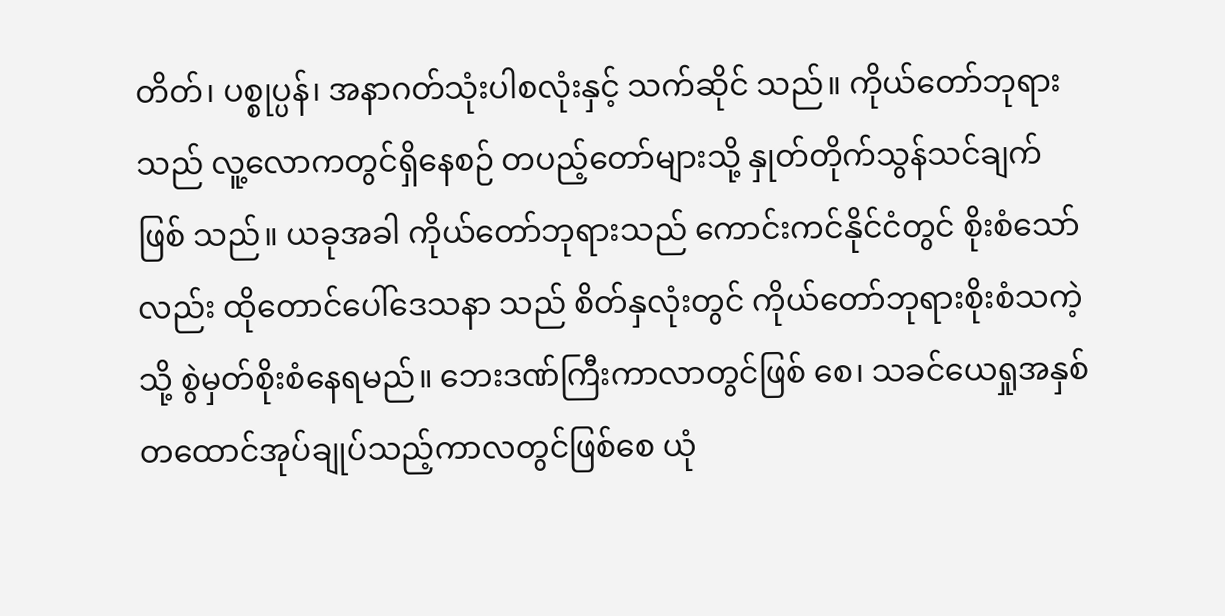တိတ်၊ ပစ္စုပ္ပန်၊ အနာဂတ်သုံးပါစလုံးနှင့် သက်ဆိုင် သည်။ ကိုယ်တော်ဘုရားသည် လူ့လောကတွင်ရှိနေစဉ် တပည့်တော်များသို့ နှုတ်တိုက်သွန်သင်ချက်ဖြစ် သည်။ ယခုအခါ ကိုယ်တော်ဘုရားသည် ကောင်းကင်နိုင်ငံတွင် စိုးစံသော်လည်း ထိုတောင်ပေါ်ဒေသနာ သည် စိတ်နှလုံးတွင် ကိုယ်တော်ဘုရားစိုးစံသကဲ့သို့ စွဲမှတ်စိုးစံနေရမည်။ ဘေးဒဏ်ကြီးကာလာတွင်ဖြစ် စေ၊ သခင်ယေရှုအနှစ်တထောင်အုပ်ချုပ်သည့်ကာလတွင်ဖြစ်စေ ယုံ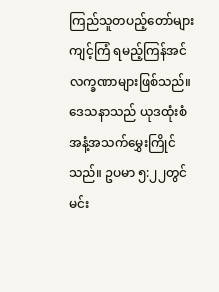ကြည်သူတပည့်တော်များ ကျင့်ကြံ ရမည့်ကြန်အင် လက္ခဏာများဖြစ်သည်။
ဒေသနာသည် ယုဒထုံးစံအနံ့အသက်မွှေးကြိုင်သည်။ ဥပမာ ၅:၂၂တွင် မင်း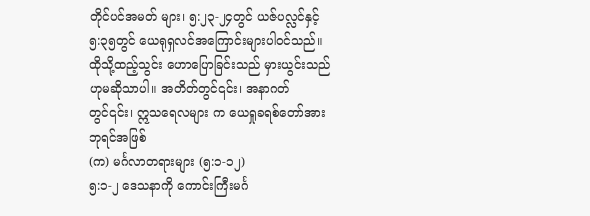တိုင်ပင်အမတ် များ၊ ၅:၂၃-၂၄တွင် ယဇ်ပလ္လင်နှင့် ၅:၃၅တွင် ယေရုရှလင်အကြောင်းများပါဝင်သည်။ ထိုသို့ထည့်သွင်း ဟောပြောခြင်းသည် မှားယွင်းသည်ဟုမဆိုသာပါ။ အတိတ်တွင်၎င်း၊ အနာဂတ်တွင်၎င်း၊ ဣသရေလများ က ယေရှုခရစ်တော်အား ဘုရင်အဖြစ်
(က) မင်္ဂလာတရားများ (၅:၁-၁၂)
၅:၁-၂ ဒေသနာကို ကောင်းကြီးမင်္ဂ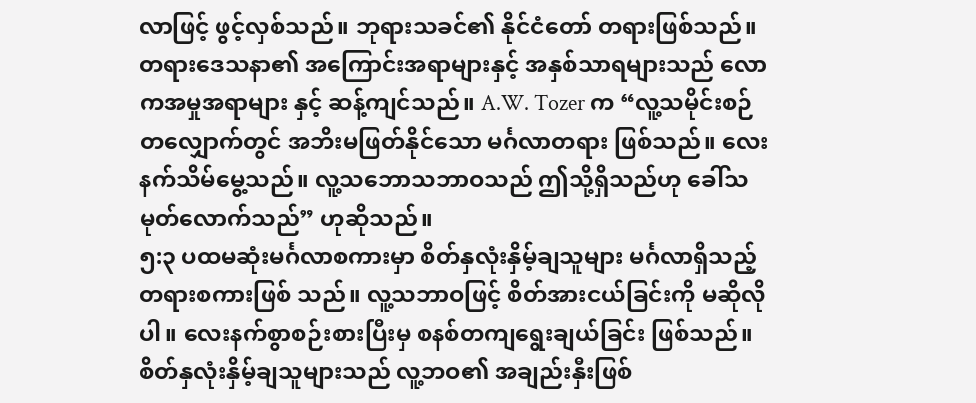လာဖြင့် ဖွင့်လှစ်သည်။ ဘုရားသခင်၏ နိုင်ငံတော် တရားဖြစ်သည်။ တရားဒေသနာ၏ အကြောင်းအရာများနှင့် အနှစ်သာရများသည် လောကအမှုအရာများ နှင့် ဆန့်ကျင်သည်။ A.W. Tozer က “လူ့သမိုင်းစဉ်တလျှောက်တွင် အဘိးမဖြတ်နိုင်သော မင်္ဂလာတရား ဖြစ်သည်။ လေးနက်သိမ်မွေ့သည်။ လူ့သဘောသဘာဝသည် ဤသို့ရှိသည်ဟု ခေါ်သမုတ်လောက်သည်” ဟုဆိုသည်။
၅:၃ ပထမဆုံးမင်္ဂလာစကားမှာ စိတ်နှလုံးနှိမ့်ချသူများ မင်္ဂလာရှိသည့်တရားစကားဖြစ် သည်။ လူ့သဘာဝဖြင့် စိတ်အားငယ်ခြင်းကို မဆိုလိုပါ။ လေးနက်စွာစဉ်းစားပြီးမှ စနစ်တကျရွေးချယ်ခြင်း ဖြစ်သည်။ စိတ်နှလုံးနှိမ့်ချသူများသည် လူ့ဘဝ၏ အချည်းနှီးဖြစ်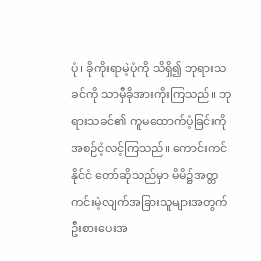ပုံ၊ ခိုကိုးရာမဲ့ပုံကို သိရှိ၍ ဘုရားသခင်ကို သာမှီခိုအားကိုးကြသည်။ ဘုရားသခင်၏ ကူမထောက်ပံ့ခြင်းကို အစဉ်ငံ့လင့်ကြသည်။ ကောင်းကင်နိုင်ငံ တော်ဆိုသည်မှာ မိမိ၌အတ္တကင်းမဲ့လျက်အခြားသူများအတွက် ဦးစားပေးအ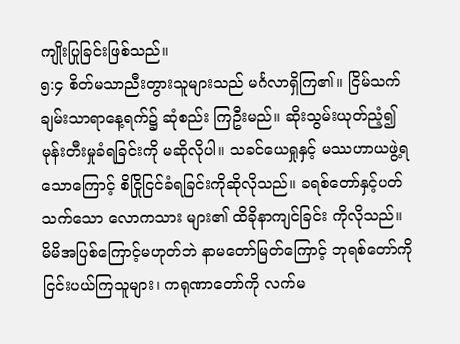ကျိုးပြုခြင်းဖြစ်သည်။
၅:၄ စိတ်မသာညီးတွားသူများသည် မင်္ဂလာရှိကြ၏။ ငြိမ်သက်ချမ်းသာရာနေ့ရက်၌ ဆုံစည်း ကြဦးမည်။ ဆိုးသွမ်းယုတ်ညံ့၍ မုန်းတီးမှုခံရခြင်းကို မဆိုလိုပါ။ သခင်ယေရှုနှင့် မဿဟာယဖွဲ့ရသောကြောင့် စိငြိုငြင်ခံရခြင်းကိုဆိုလိုသည်။ ခရစ်တော်နှင့်ပတ်သက်သော လောကသား များ၏ ထိခိုနာကျင်ခြင်း ကိုလိုသည်။ မိမိအပြစ်ကြောင့်မဟုတ်ဘဲ နာမတော်မြတ်ကြောင့် ဘုရစ်တော်ကို ငြင်းပယ်ကြသူများ၊ ကရုဏာတော်ကို လက်မ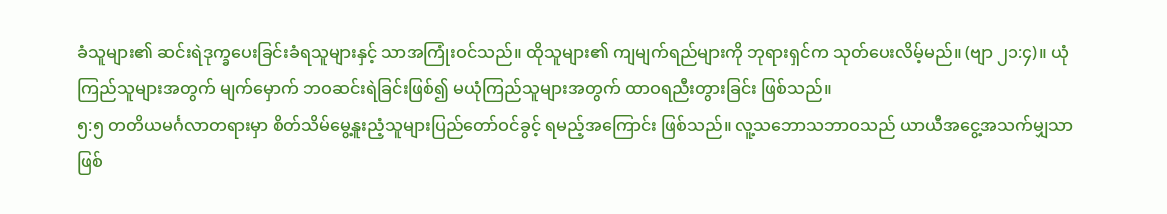ခံသူများ၏ ဆင်းရဲဒုက္ခပေးခြင်းခံရသူများနှင့် သာအကြုံးဝင်သည်။ ထိုသူများ၏ ကျမျက်ရည်များကို ဘုရားရှင်က သုတ်ပေးလိမ့်မည်။ (ဗျာ ၂၁:၄)။ ယုံကြည်သူများအတွက် မျက်မှောက် ဘဝဆင်းရဲခြင်းဖြစ်၍ မယုံကြည်သူများအတွက် ထာဝရညီးတွားခြင်း ဖြစ်သည်။
၅:၅ တတိယမင်္ဂလာတရားမှာ စိတ်သိမ်မွေ့နူးညံ့သူများပြည်တော်ဝင်ခွင့် ရမည့်အကြောင်း ဖြစ်သည်။ လူ့သဘောသဘာဝသည် ယာယီအငွေ့အသက်မျှသာဖြစ်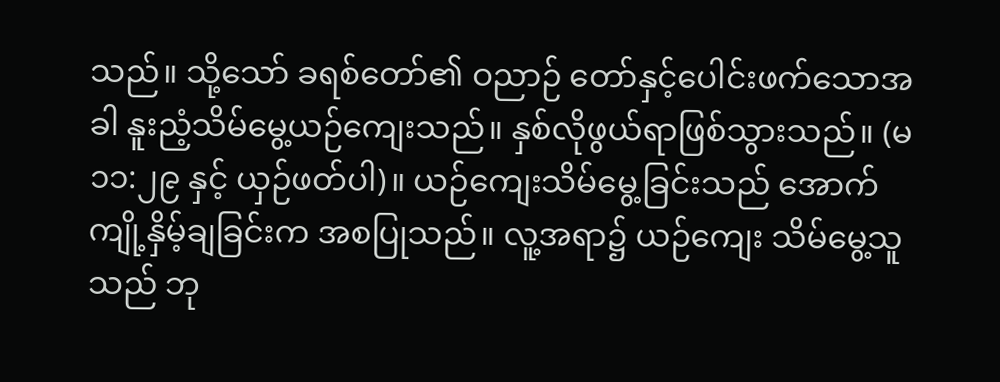သည်။ သို့သော် ခရစ်တော်၏ ဝညာဉ် တော်နှင့်ပေါင်းဖက်သောအခါ နူးညံ့သိမ်မွေ့ယဉ်ကျေးသည်။ နှစ်လိုဖွယ်ရာဖြစ်သွားသည်။ (မ ၁၁:၂၉ နှင့် ယှဉ်ဖတ်ပါ)။ ယဉ်ကျေးသိမ်မွေ့ခြင်းသည် အောက်ကျို့နှိမ့်ချခြင်းက အစပြုသည်။ လူ့အရာ၌ ယဉ်ကျေး သိမ်မွေ့သူသည် ဘု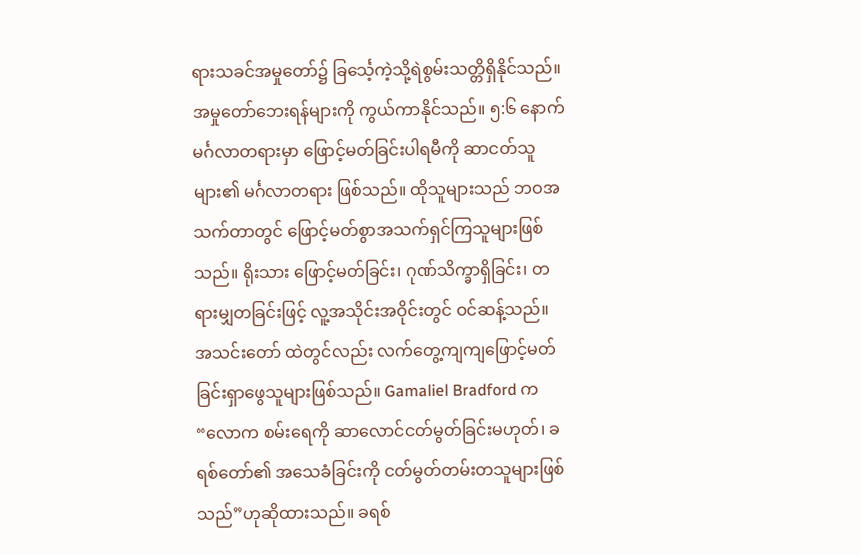ရားသခင်အမှုတော်၌ ခြင်္သေ့ကဲ့သို့ရဲစွမ်းသတ္တိရှိနိုင်သည်။ အမှုတော်ဘေးရန်များကို ကွယ်ကာနိုင်သည်။ ၅:၆ နောက်မင်္ဂလာတရားမှာ ဖြောင့်မတ်ခြင်းပါရမီကို ဆာငတ်သူများ၏ မင်္ဂလာတရား ဖြစ်သည်။ ထိုသူများသည် ဘဝအသက်တာတွင် ဖြောင့်မတ်စွာအသက်ရှင်ကြသူများဖြစ်သည်။ ရိုးသား ဖြောင့်မတ်ခြင်း၊ ဂုဏ်သိက္ခာရှိခြင်း၊ တရားမျှတခြင်းဖြင့် လူ့အသိုင်းအဝိုင်းတွင် ဝင်ဆန့်သည်။ အသင်းတော် ထဲတွင်လည်း လက်တွေ့ကျကျဖြောင့်မတ်ခြင်းရှာဖွေသူများဖြစ်သည်။ Gamaliel Bradford က “လောက စမ်းရေကို ဆာလောင်ငတ်မွတ်ခြင်းမဟုတ်၊ ခရစ်တော်၏ အသေခံခြင်းကို ငတ်မွတ်တမ်းတသူများဖြစ် သည်”ဟုဆိုထားသည်။ ခရစ်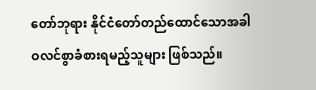တော်ဘုရား နိုင်ငံတော်တည်ထောင်သောအခါ ဝလင်စွာခံစားရမည့်သူများ ဖြစ်သည်။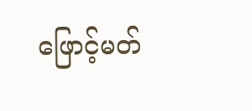ဖြောင့်မတ်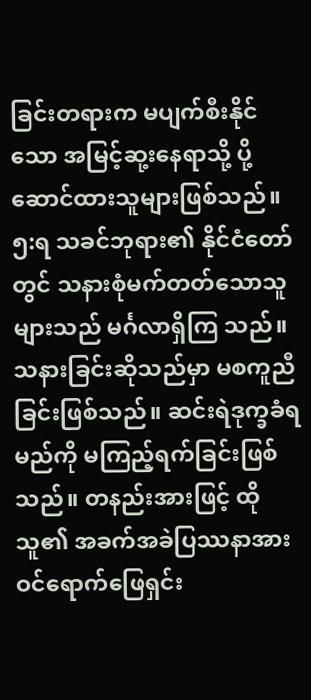ခြင်းတရားက မပျက်စီးနိုင်သော အမြင့်ဆု့းနေရာသို့ ပို့ဆောင်ထားသူများဖြစ်သည်။
၅:ရ သခင်ဘုရား၏ နိုင်ငံတော်တွင် သနားစုံမက်တတ်သောသူများသည် မင်္ဂလာရှိကြ သည်။ သနားခြင်းဆိုသည်မှာ မစကူညီခြင်းဖြစ်သည်။ ဆင်းရဲဒုက္ခခံရမည်ကို မကြည့်ရက်ခြင်းဖြစ်သည်။ တနည်းအားဖြင့် ထိုသူ၏ အခက်အခဲပြဿနာအားဝင်ရောက်ဖြေရှင်း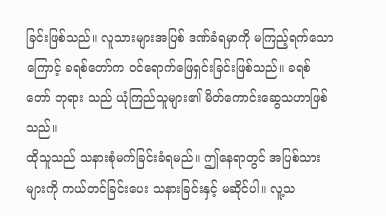ခြင်းဖြစ်သည်။ လူသားများအပြစ် ဒဏ်ခံရမှာကို မကြည့်ရက်သောကြောင့် ခရစ်တော်က ဝင်ရောက်ဖြေရှင်းခြင်းဖြစ်သည်။ ခရစ်တော် ဘုရား သည် ယုံကြည်သူများ၏ မိတ်ကောင်းဆွေသဟာဖြစ်သည်။
ထိုသူသည် သနားစုံမက်ခြင်းခံရမည်။ ဤနေရာတွင် အပြစ်သားများကို ကယ်တင်ခြင်းပေး သနားခြင်းနှင့် မဆိုင်ပါ။ လူ့သ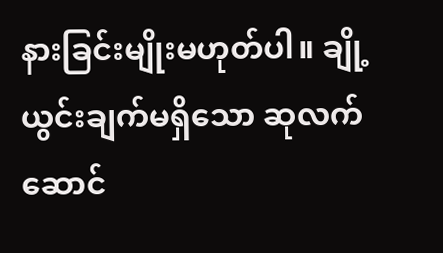နားခြင်းမျိုးမဟုတ်ပါ။ ချို့ယွင်းချက်မရှိသော ဆုလက်ဆောင်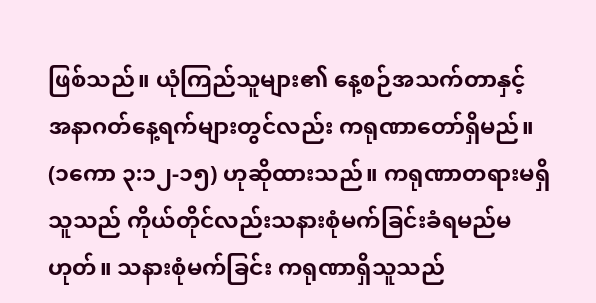ဖြစ်သည်။ ယုံကြည်သူများ၏ နေ့စဉ်အသက်တာနှင့် အနာဂတ်နေ့ရက်များတွင်လည်း ကရုဏာတော်ရှိမည်။ (၁ကော ၃:၁၂-၁၅) ဟုဆိုထားသည်။ ကရုဏာတရားမရှိသူသည် ကိုယ်တိုင်လည်းသနားစုံမက်ခြင်းခံရမည်မဟုတ်။ သနားစုံမက်ခြင်း ကရုဏာရှိသူသည်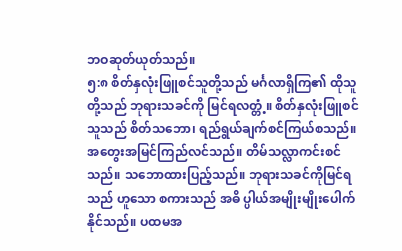ဘဝဆုတ်ယုတ်သည်။
၅:၈ စိတ်နှလုံးဖြူစင်သူတို့သည် မင်္ဂလာရှိကြ၏ ထိုသူတို့သည် ဘုရားသခင်ကို မြင်ရလတ္တံ့။ စိတ်နှလုံးဖြူစင်သူသည် စိတ်သဘော၊ ရည်ရွယ်ချက်စင်ကြယ်စသည်။ အတွေးအမြင်ကြည်လင်သည်။ တိမ်သလ္လာကင်းစင်သည်။ သဘောထားပြည့်သည်။ ဘုရားသခင်ကိုမြင်ရသည် ဟူသော စကားသည် အဓိ ပ္ပါယ်အမျိုးမျိုးပေါက်နိုင်သည်။ ပထမအ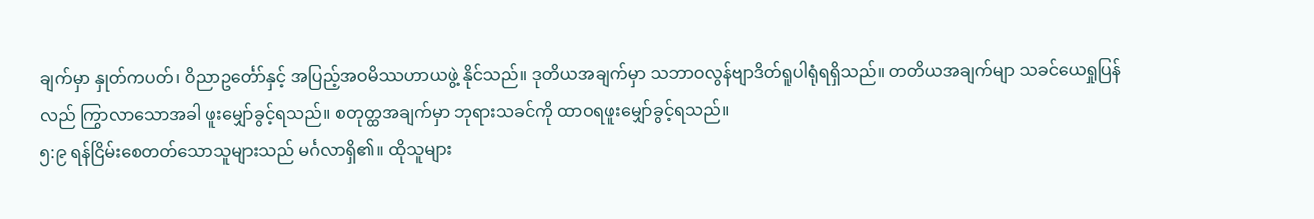ချက်မှာ နှုတ်ကပတ်၊ ဝိညာဥင်္တော်နှင့် အပြည့်အဝမိဿဟာယဖွဲ့ နိုင်သည်။ ဒုတိယအချက်မှာ သဘာဝလွန်ဗျာဒိတ်ရူပါရုံရရှိသည်။ တတိယအချက်မျာ သခင်ယေရှုပြန်လည် ကြွာလာသောအခါ ဖူးမျှော်ခွင့်ရသည်။ စတုတ္ထအချက်မှာ ဘုရားသခင်ကို ထာဝရဖူးမျှော်ခွင့်ရသည်။
၅:၉ ရန်ငြိမ်းစေတတ်သောသူများသည် မင်္ဂလာရှိ၏။ ထိုသူများ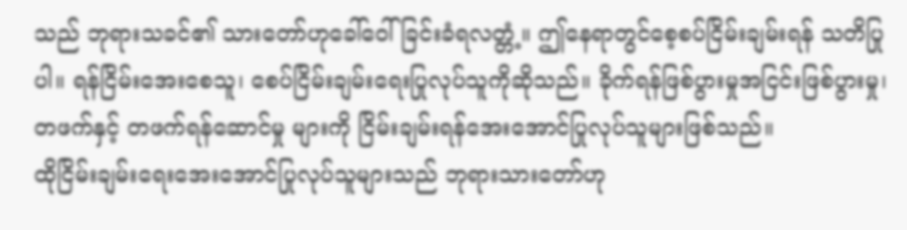သည် ဘုရားသခင်၏ သားတော်ဟုခေါ်ဝေါ်ခြင်းခံရလတ္တံ့။ ဤနေရာတွင်စေ့စပ်ငြိမ်းချမ်းရန် သတိပြုပါ။ ရန်ငြိမ်းအေးစေသူ၊ စေပ်ငြိမ်းချမ်းရေးပြုလုပ်သူကိုဆိုသည်။ ခိုက်ရန်ဖြစ်ပွားမှုအငြင်းဖြစ်ပွားမှု၊ တဖက်နှင့် တဖက်ရန်ဆောင်မှု များကို ငြိမ်းချမ်းရန်အေးအောင်ပြုလုပ်သူများဖြစ်သည်။
ထိုငြိမ်းချမ်းရေးအေးအောင်ပြုလုပ်သူများသည် ဘုရားသားတော်ဟု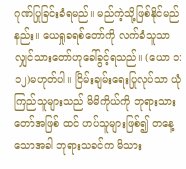ဂုဏ်ပြုခြင်းခံရမည်။ မည်ကဲ့သို့ဖြစ်နိုင်မည်နည်း။ ယေရှုခရစ်တော်ကို လက်ခံသူသာလျှင်သားတော်ဟုခေါ်ခွင့်ရသည်။ (ယော ၁:၁၂)မဟုတ်ပါ။ ငြိမ်းချမ်းရေးပြုလုပ်သာ ယုံကြည်သူများသည် မိမိကိုယ်ကို ဘုရားသားတော်အဖြစ် ထင် ဟပ်သူများဖြစ်၍ တနေ့သောအခါ ဘုရားသခင်က မိသား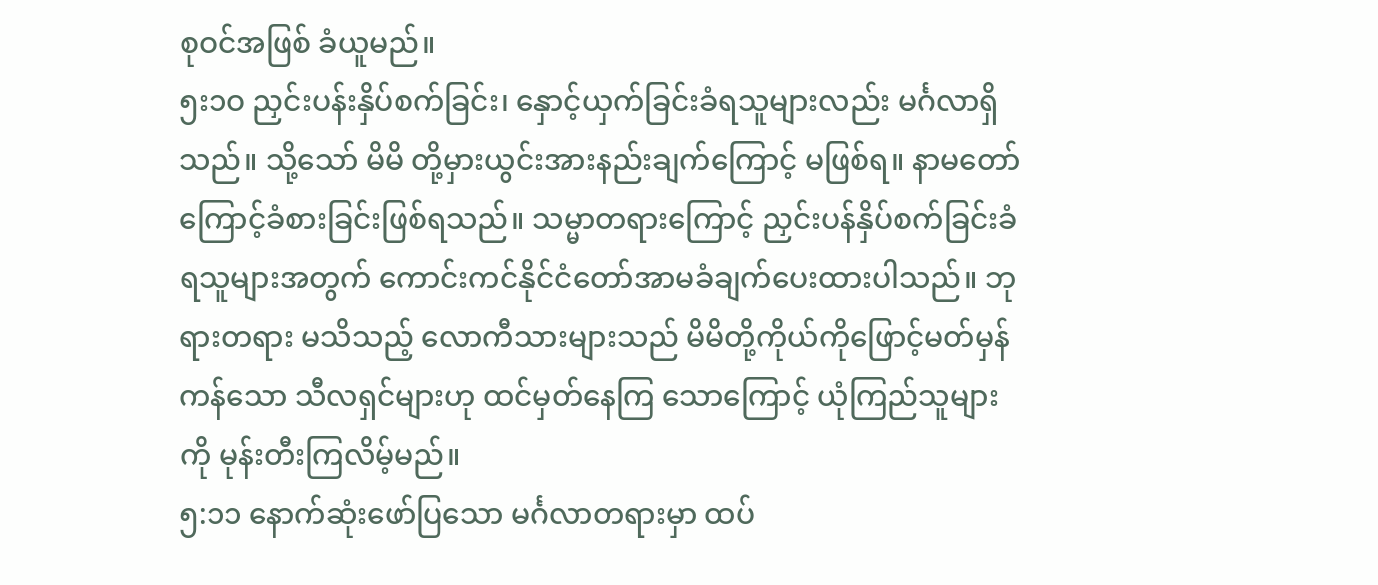စုဝင်အဖြစ် ခံယူမည်။
၅း၁ဝ ညှင်းပန်းနှိပ်စက်ခြင်း၊ နှောင့်ယှက်ခြင်းခံရသူများလည်း မင်္ဂလာရှိသည်။ သို့သော် မိမိ တို့မှားယွင်းအားနည်းချက်ကြောင့် မဖြစ်ရ။ နာမတော်ကြောင့်ခံစားခြင်းဖြစ်ရသည်။ သမ္မာတရားကြောင့် ညှင်းပန်နှိပ်စက်ခြင်းခံရသူများအတွက် ကောင်းကင်နိုင်ငံတော်အာမခံချက်ပေးထားပါသည်။ ဘုရားတရား မသိသည့် လောကီသားများသည် မိမိတို့ကိုယ်ကိုဖြောင့်မတ်မှန်ကန်သော သီလရှင်များဟု ထင်မှတ်နေကြ သောကြောင့် ယုံကြည်သူများကို မုန်းတီးကြလိမ့်မည်။
၅:၁၁ နောက်ဆုံးဖော်ပြသော မင်္ဂလာတရားမှာ ထပ်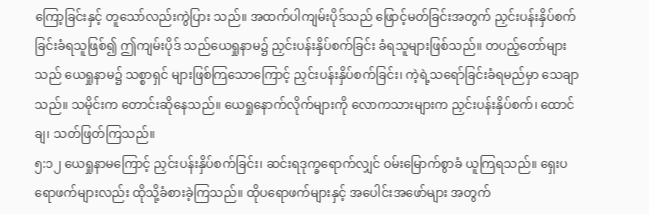ကြော့ခြင်းနှင့် တူသော်လည်းကွဲပြား သည်။ အထက်ပါကျမ်းပိုဒ်သည် ဖြောင့်မတ်ခြင်းအတွက် ညှင်းပန်းနှိပ်စက်ခြင်းခံရသူဖြစ်၍ ဤကျမ်းပိုဒ် သည်ယေရှုနာမ၌ ညှင်းပန်းနှိပ်စက်ခြင်း ခံရသူများဖြစ်သည်။ တပည့်တော်များသည် ယေရှုနာမ၌ သစ္စာရှင် များဖြစ်ကြသောကြောင့် ညှင်းပန်းနှိပ်စက်ခြင်း၊ ကဲ့ရဲ့သရော်ခြင်းခံရမည်မှာ သေချာသည်။ သမိုင်းက တောင်းဆိုနေသည်။ ယေရှုနောက်လိုက်များကို လောကသားများက ညှင်းပန်းနှိပ်စက်၊ ထောင်ချ၊ သတ်ဖြတ်ကြသည်။
၅:၁၂ ယေရှုနာမကြောင့် ညှင်းပန်းနှိပ်စက်ခြင်း၊ ဆင်းရဒုက္ခရောက်လျှင် ဝမ်းမြောက်စွာခံ ယူကြရသည်။ ရှေးပရောဖက်များလည်း ထိုသို့ခံစားခဲ့ကြသည်။ ထိုပရောဖက်များနှင့် အပေါင်းအဖော်များ အတွက်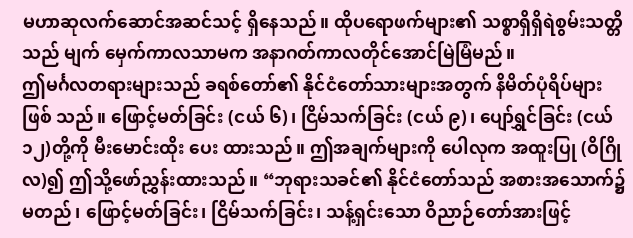မဟာဆုလက်ဆောင်အဆင်သင့် ရှိနေသည်။ ထိုပရောဖက်များ၏ သစ္စာရှိရှိရဲစွမ်းသတ္တိသည် မျက် မှေက်ကာလသာမက အနာဂတ်ကာလတိုင်အောင်မြဲမြံမည်။
ဤမင်္ဂလတရားများသည် ခရစ်တော်၏ နိုင်ငံတော်သားများအတွက် နိမိတ်ပုံရိပ်များဖြစ် သည်။ ဖြောင့်မတ်ခြင်း (ငယ် ၆)၊ ငြိမ်သက်ခြင်း (ငယ် ၉)၊ ပျော်ရွှင်ခြင်း (ငယ် ၁၂)တို့ကို မီးမောင်းထိုး ပေး ထားသည်။ ဤအချက်များကို ပေါလုက အထူးပြု (ဝိဂြိုလ)၍ ဤသို့ဖော်ညွှန်းထားသည်။ “ဘုရားသခင်၏ နိုင်ငံတော်သည် အစားအသောက်၌ မတည်၊ ဖြောင့်မတ်ခြင်း၊ ငြိမ်သက်ခြင်း၊ သန့်ရှင်းသော ဝိညာဉ်တော်အားဖြင့်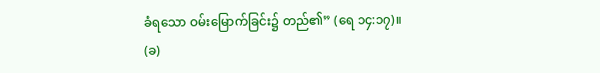ခံရသော ဝမ်းမြောက်ခြင်း၌ တည်၏” (ရေ ၁၄:၁၇)။
(ခ)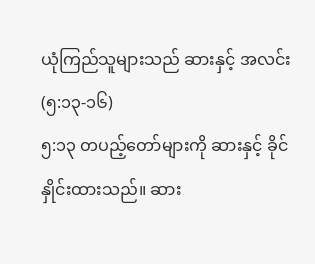ယုံကြည်သူများသည် ဆားနှင့် အလင်း (၅:၁၃-၁၆)
၅:၁၃ တပည့်တော်များကို ဆားနှင့် ခိုင်နှိုင်းထားသည်။ ဆား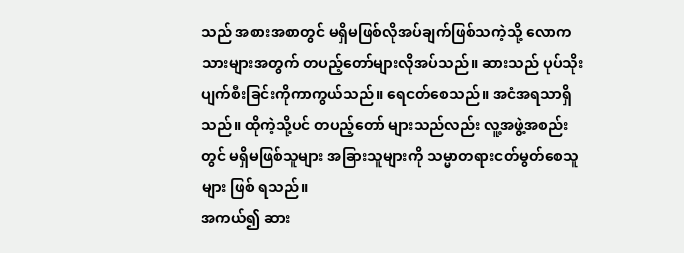သည် အစားအစာတွင် မရှိမဖြစ်လိုအပ်ချက်ဖြစ်သကဲ့သို့ လောကသားများအတွက် တပည့်တော်များလိုအပ်သည်။ ဆားသည် ပုပ်သိုးပျက်စီးခြင်းကိုကာကွယ်သည်။ ရေငတ်စေသည်။ အငံအရသာရှိသည်။ ထိုကဲ့သို့ပင် တပည့်တော် များသည်လည်း လူ့အဖွဲ့အစည်းတွင် မရှိမဖြစ်သူများ အခြားသူများကို သမ္မာတရားငတ်မွတ်စေသူများ ဖြစ် ရသည်။
အကယ်၍ ဆား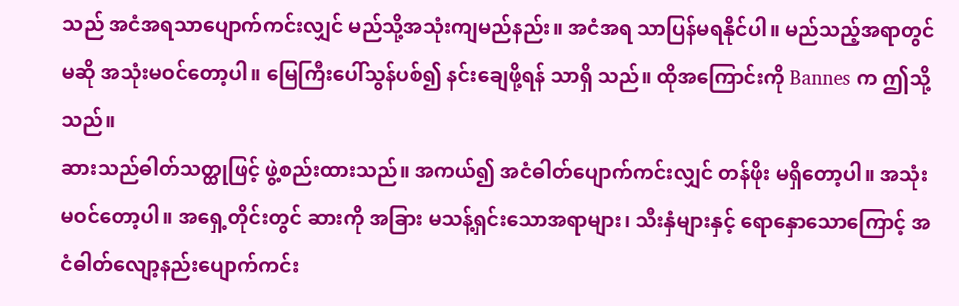သည် အငံအရသာပျောက်ကင်းလျှင် မည်သို့အသုံးကျမည်နည်း။ အငံအရ သာပြန်မရနိုင်ပါ။ မည်သည့်အရာတွင်မဆို အသုံးမဝင်တော့ပါ။ မြေကြီးပေါ်သွန်ပစ်၍ နင်းချေဖို့ရန် သာရှိ သည်။ ထိုအကြောင်းကို Bannes က ဤသို့သည်။
ဆားသည်ဓါတ်သတ္ထုဖြင့် ဖွဲ့စည်းထားသည်။ အကယ်၍ အငံဓါတ်ပျောက်ကင်းလျှင် တန်ဖိုး မရှိတော့ပါ။ အသုံးမဝင်တော့ပါ။ အရှေ့တိုင်းတွင် ဆားကို အခြား မသန့်ရှင်းသောအရာများ၊ သီးနှံများနှင့် ရောနှောသောကြောင့် အငံဓါတ်လျော့နည်းပျောက်ကင်း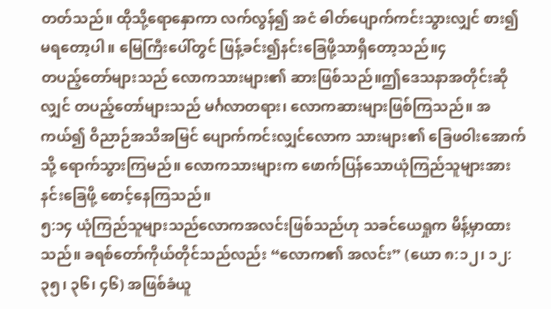တတ်သည်။ ထိုသို့ရောနှောကာ လက်လွန်၍ အငံ ဓါတ်ပျောက်ကင်းသွားလျှင် စား၍ မရတော့ပါ။ မြေကြီးပေါ်တွင် ဖြန့်ခင်း၍နင်းခြေဖို့သာရှိတော့သည်။၄
တပည့်တော်များသည် လောကသားများ၏ ဆားဖြစ်သည်။ဤဒေသနာအတိုင်းဆိုလျှင် တပည့်တော်များသည် မင်္ဂလာတရား၊ လောကဆားများဖြစ်ကြသည်။ အကယ်၍ ဝိညာဉ်အသိအမြင် ပျောက်ကင်းလျှင်လောက သားများ၏ ခြေဖဝါးအောက်သို့ ရောက်သွားကြမည်။ လောကသားများက ဖောက်ပြန်သောယုံကြည်သူများအား နင်းခြေဖို့ စောင့်နေကြသည်။
၅:၁၄ ယုံကြည်သူများသည်လောကအလင်းဖြစ်သည်ဟု သခင်ယေရှုက မိန့်မှာထားသည်။ ခရစ်တော်ကိုယ်တိုင်သည်လည်း “လောက၏ အလင်း” (ယော ၈:၁၂၊ ၁၂:၃၅၊ ၃၆၊ ၄၆) အဖြစ်ခံယူ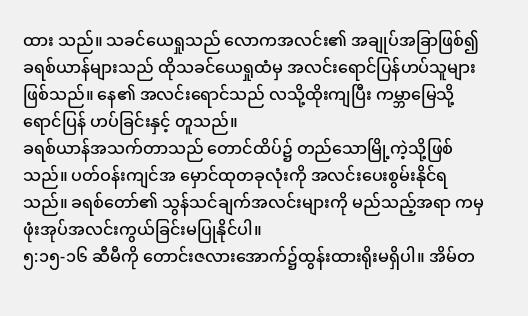ထား သည်။ သခင်ယေရှုသည် လောကအလင်း၏ အချုပ်အခြာဖြစ်၍ ခရစ်ယာန်များသည် ထိုသခင်ယေရှုထံမှ အလင်းရောင်ပြန်ဟပ်သူများဖြစ်သည်။ နေ၏ အလင်းရောင်သည် လသို့ထိုးကျပြီး ကမ္ဘာမြေသို့ ရောင်ပြန် ဟပ်ခြင်းနှင့် တူသည်။
ခရစ်ယာန်အသက်တာသည် တောင်ထိပ်၌ တည်သောမြို့ကဲ့သို့ဖြစ်သည်။ ပတ်ဝန်းကျင်အ မှောင်ထုတခုလုံးကို အလင်းပေးစွမ်းနိုင်ရသည်။ ခရစ်တော်၏ သွန်သင်ချက်အလင်းများကို မည်သည့်အရာ ကမှ ဖုံးအုပ်အလင်းကွယ်ခြင်းမပြုနိုင်ပါ။
၅:၁၅-၁၆ ဆီမီကို တောင်းဇလားအောက်၌ထွန်းထားရိုးမရှိပါ။ အိမ်တ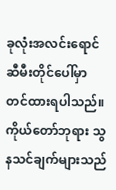ခုလုံးအလင်းရောင် ဆီမီးတိုင်ပေါ်မှာ တင်ထားရပါသည်။ ကိုယ်တော်ဘုရား သွနသင်ချက်များသည်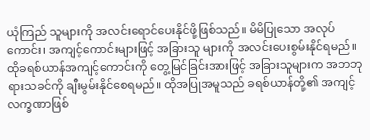ယုံကြည် သူများကို အလင်းရောင်ပေးနိုင်ဖို့ဖြစ်သည်။ မိမိပြုသော အလုပ်ကောင်း၊ အကျင့်ကောင်းများဖြင့် အခြားသူ များကို အလင်းပေးစွမ်းနိုင်ရမည်။ ထိုခရစ်ယာန်အကျင့်ကောင်းကို တွေ့မြင်ခြင်းအားဖြင့် အခြားသူများက အဘဘုရားသခင်ကို ချီးမွမ်းနိုင်စေရမည်။ ထိုအပြုအမူသည် ခရစ်ယာန်တို့၏ အကျင့်လက္ခဏာဖြစ်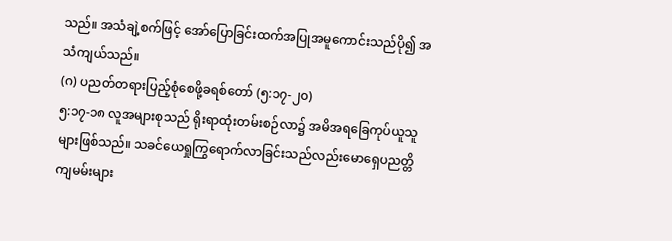သည်။ အသံချဲ့စက်ဖြင့် အော်ပြောခြင်းထက်အပြုအမူကောင်းသည်ပို၍ အသံကျယ်သည်။
(ဂ) ပညတ်တရားပြည့်စုံစေဖို့ခရစ်တော် (၅:၁၇-၂၀)
၅:၁၇-၁၈ လူအများစုသည် ရိုးရာထုံးတမ်းစဉ်လာ၌ အမိအရခြေကုပ်ယူသူများဖြစ်သည်။ သခင်ယေရှုကြွရောက်လာခြင်းသည်လည်းမောရှေပညတ္တိကျမမ်းများ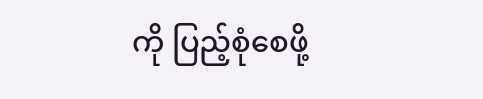ကို ပြည့်စုံစေဖို့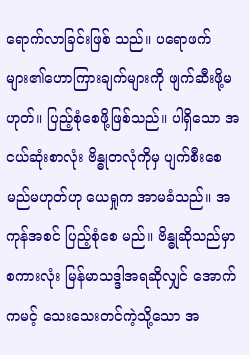ရောက်လာခြင်းဖြစ် သည်။ ပရောဖက်များ၏ဟောကြားချက်များကို ဖျက်ဆီးဖို့မဟုတ်။ ပြည့်စုံစေဖို့ဖြစ်သည်။ ပါရှိသော အငယ်ဆုံးစာလုံး ဗိန္ဓုတလုံကိုမှ ပျက်စီးစေမည်မဟုတ်ဟု ယေရှုက အာမခံသည်။ အကုန်အစင် ပြည့်စုံစေ မည်။ ဗိန္ဓုဆိုသည်မှာ စကားလုံး မြန်မာသဒ္ဒါအရဆိုလျှင် အောက်ကမင့် သေးသေးတင်ကဲ့သို့သော အ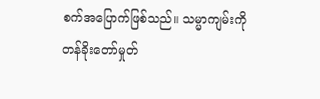စက်အပြောက်ဖြစ်သည်။ သမ္မာကျမ်းကို တန်ခိုးတော်မှုတ်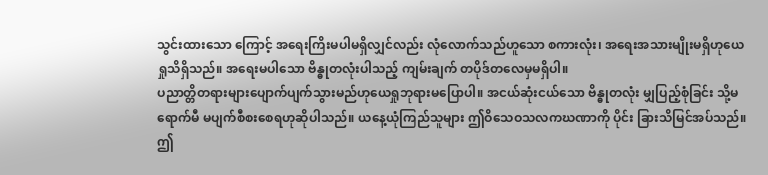သွင်းထားသော ကြောင့် အရေးကြိးမပါမရှိလျှင်လည်း လုံလောက်သည်ဟူသော စကားလုံး၊ အရေးအသားမျိုးမရှိဟုယေရှုသိရှိသည်။ အရေးမပါသော ဗိန္ဓုတလုံးပါသည့် ကျမ်းချက် တပိုဒ်တလေမှမရှိပါ။
ပညာတ္တိတရားများပျောက်ပျက်သွားမည်ဟုယေရှုဘုရားမပြောပါ။ အငယ်ဆုံးငယ်သော ဗိန္ဓုတလုံး မျှပြည့်စုံခြင်း သို့မရောက်မီ မပျက်စီစးစေရဟုဆိုပါသည်။ ယနေ့ယုံကြည်သူများ ဤဝိသေဝသလကဃဏာကို ပိုင်း ခြားသိမြင်အပ်သည်။ ဤ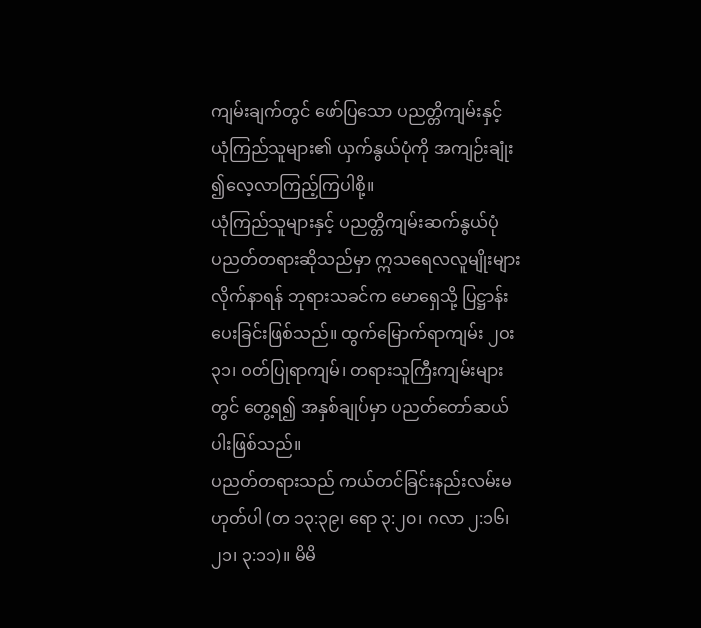ကျမ်းချက်တွင် ဖော်ပြသော ပညတ္တိကျမ်းနှင့် ယုံကြည်သူများ၏ ယှက်နွယ်ပုံကို အကျဉ်းချုံး ၍လေ့လာကြည့်ကြပါစို့။
ယုံကြည်သူများနှင့် ပညတ္တိကျမ်းဆက်နွယ်ပုံ
ပညတ်တရားဆိုသည်မှာ ဣသရေလလူမျိုးများ လိုက်နာရန် ဘုရားသခင်က မောရှေသို့ ပြဋ္ဌာန်း ပေးခြင်းဖြစ်သည်။ ထွက်မြောက်ရာကျမ်း ၂ဝး၃၁၊ ဝတ်ပြုရာကျမ်၊ တရားသူကြီးကျမ်းများ တွင် တွေ့ရ၍ အနှစ်ချုပ်မှာ ပညတ်တော်ဆယ်ပါးဖြစ်သည်။
ပညတ်တရားသည် ကယ်တင်ခြင်းနည်းလမ်းမဟုတ်ပါ (တ ၁၃:၃၉၊ ရော ၃:၂၀၊ ဂလာ ၂:၁၆၊ ၂၁၊ ၃:၁၁)။ မိမိ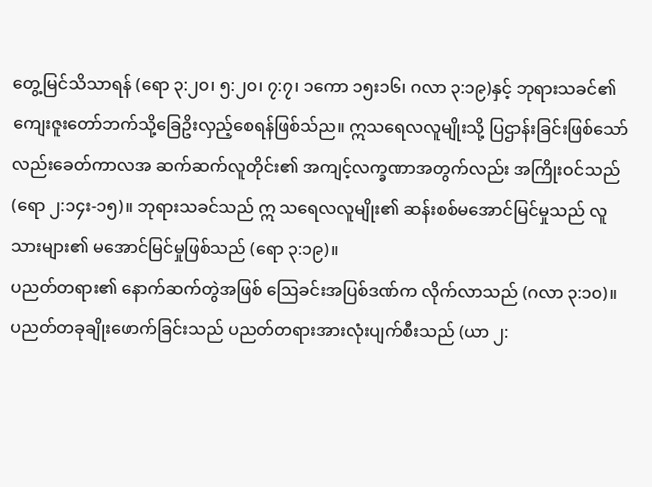တွေ့မြင်သိသာရန် (ရော ၃:၂၀၊ ၅:၂၀၊ ၇:၇၊ ၁ကော ၁၅း၁၆၊ ဂလာ ၃:၁၉)နှင့် ဘုရားသခင်၏ ကျေးဇူးတော်ဘက်သို့ခြေဥိးလှည့်စေရန်ဖြစ်သ်ည။ ဣသရေလလူမျိုးသို့ ပြဌာန်းခြင်းဖြစ်သော်လည်းခေတ်ကာလအ ဆက်ဆက်လူတိုင်း၏ အကျင့်လက္ခဏာအတွက်လည်း အကြိုးဝင်သည် (ရော ၂:၁၄း-၁၅)။ ဘုရားသခင်သည် ဣ သရေလလူမျိုး၏ ဆန်းစစ်မအောင်မြင်မှုသည် လူသားများ၏ မအောင်မြင်မှုဖြစ်သည် (ရော ၃:၁၉)။
ပညတ်တရား၏ နောက်ဆက်တွဲအဖြစ် ဩေခင်းအပြစ်ဒဏ်က လိုက်လာသည် (ဂလာ ၃:၁၀)။ ပညတ်တခုချိုးဖောက်ခြင်းသည် ပညတ်တရားအားလုံးပျက်စီးသည် (ယာ ၂: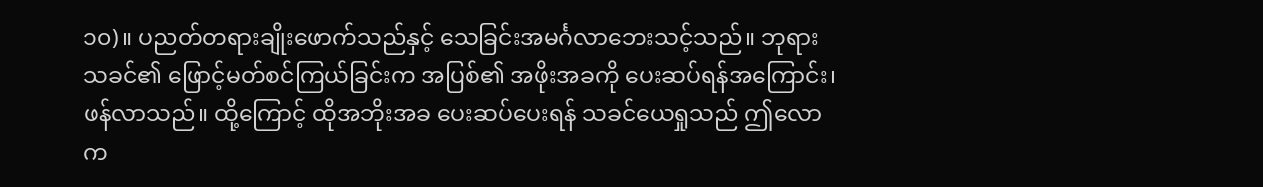၁၀)။ ပညတ်တရားချိုးဖောက်သည်နှင့် သေခြင်းအမင်္ဂလာဘေးသင့်သည်။ ဘုရားသခင်၏ ဖြောင့်မတ်စင်ကြယ်ခြင်းက အပြစ်၏ အဖိုးအခကို ပေးဆပ်ရန်အကြောင်း၊ ဖန်လာသည်။ ထို့ကြောင့် ထိုအဘိုးအခ ပေးဆပ်ပေးရန် သခင်ယေရှုသည် ဤလောက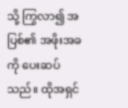သို့ ကြွလာ၍ အပြစ်၏ အဖိုးအခကို ပေးဆပ်သည်။ ထိုအရှင်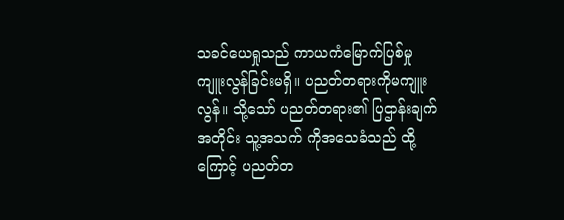သခင်ယေရှုသည် ကာယကံမြောက်ပြစ်မှု ကျူးလွန်ခြင်းမရှိ။ ပညတ်တရားကိုမကျူးလွန်။ သို့သော် ပညတ်တရား၏ ပြဌာန်းချက် အတိုင်း သူ့အသက် ကိုအသေခံသည် ထို့ကြောင့် ပညတ်တ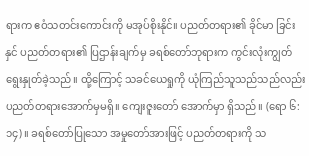ရားက ဧဝံသတင်းကောင်းကို မအုပ်စိုးနိုင်။ ပညတ်တရား၏ ခိုင်မာ ခြင်းနှင် ပညတ်တရား၏ ပြဌာန်းချက်မှ ခရစ်တော်ဘုရားက ကွင်းလုံးကျွတ်ရွေးနှုတ်ခဲ့သည်။ ထို့ကြောင့် သခင်ယေရှုကို ယုံကြည်သူသည်သည်လည်းပညတ်တရားအောက်မှမရှိ။ ကျေးဇူးတော် အောက်မှာ ရှိသည်။ (ရော ၆:၁၄)။ ခရစ်တော်ပြုသော အမှုတော်အားဖြင့် ပညတ်တရားကို သ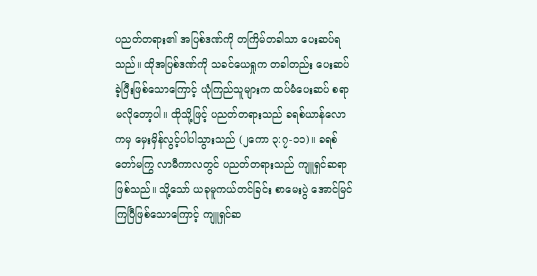ပညတ်တရား၏ အပြစ်ဒဏ်ကို တကြိမ်တခါသာ ပေးဆပ်ရသည်။ ထိုအပြစ်ဒဏ်ကို သခင်ယေရှုက တခါတည်း ပေးဆပ်ခဲ့ပြီးဖြစ်သောကြောင့် ယုံကြည်သူများက ထပ်မံပေးဆပ် စရာမလိုတော့ပါ။ ထိုသို့ဖြင့် ပညတ်တရားသည် ခရစ်ယာန်လောကမှ မှေးမှိန်လွင့်ပါပါသွားသည် (၂ကော ၃:၇-၁၁)။ ခရစ်တော်မကြွ လာမီကာလတွင် ပညတ်တရားသည် ကျူရှင်ဆရာဖြစ်သည်။ သို့သော် ယခုမူကယ်တင်ခြင်း စာမေးပွဲ အောင်မြင်ကြပြီဖြစ်သောကြောင့် ကျူရှင်ဆ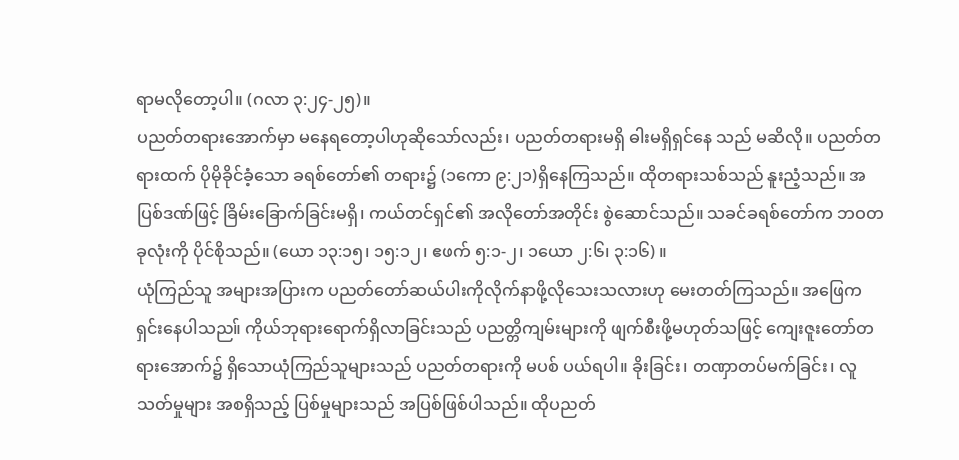ရာမလိုတော့ပါ။ (ဂလာ ၃:၂၄-၂၅)။
ပညတ်တရားအောက်မှာ မနေရတော့ပါဟုဆိုသော်လည်း၊ ပညတ်တရားမရှိ ဓါးမရှိရှင်နေ သည် မဆိလို။ ပညတ်တရားထက် ပိုမိုခိုင်ခံ့သော ခရစ်တော်၏ တရား၌ (၁ကော ၉:၂၁)ရှိနေကြသည်။ ထိုတရားသစ်သည် နူးညံ့သည်။ အပြစ်ဒဏ်ဖြင့် ခြိမ်းခြောက်ခြင်းမရှိ၊ ကယ်တင်ရှင်၏ အလိုတော်အတိုင်း စွဲဆောင်သည်။ သခင်ခရစ်တော်က ဘဝတခုလုံးကို ပိုင်စိုသည်။ (ယော ၁၃:၁၅၊ ၁၅:၁၂၊ ဧဖက် ၅:၁-၂၊ ၁ယော ၂:၆၊ ၃:၁၆) ။
ယုံကြည်သူ အများအပြားက ပညတ်တော်ဆယ်ပါးကိုလိုက်နာဖို့လိုသေးသလားဟု မေးတတ်ကြသည်။ အဖြေက ရှင်းနေပါသည။် ကိုယ်ဘုရားရောက်ရှိလာခြင်းသည် ပညတ္တိကျမ်းများကို ဖျက်စီးဖို့မဟုတ်သဖြင့် ကျေးဇူးတော်တရားအောက်၌ ရှိသောယုံကြည်သူများသည် ပညတ်တရားကို မပစ် ပယ်ရပါ။ ခိုးခြင်း၊ တဏှာတပ်မက်ခြင်း၊ လူသတ်မှုများ အစရှိသည့် ပြစ်မှုများသည် အပြစ်ဖြစ်ပါသည်။ ထိုပညတ်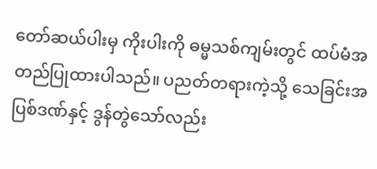တော်ဆယ်ပါးမှ ကိုးပါးကို ဓမ္မသစ်ကျမ်းတွင် ထပ်မံအတည်ပြုထားပါသည်။ ပညတ်တရားကဲ့သို့ သေခြင်းအပြစ်ဒဏ်နှင့် ဒွန်တွဲသော်လည်း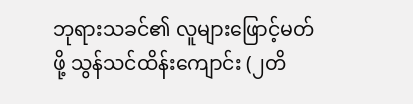ဘုရားသခင်၏ လူများဖြောင့်မတ်ဖို့ သွန်သင်ထိန်းကျောင်း (၂တိ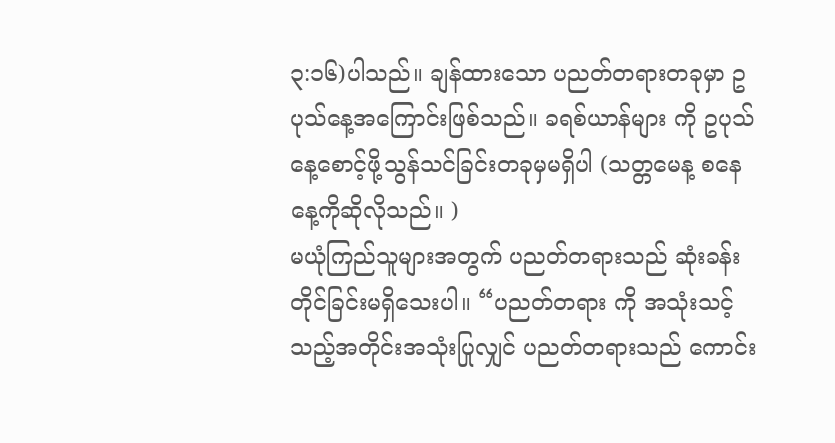၃:၁၆)ပါသည်။ ချန်ထားသော ပညတ်တရားတခုမှာ ဥပုသ်နေ့အကြောင်းဖြစ်သည်။ ခရစ်ယာန်များ ကို ဥပုသ်နေ့စောင့်ဖို့သွန်သင်ခြင်းတခုမှမရှိပါ (သတ္တမေန့ စနေနေ့ကိုဆိုလိုသည်။ )
မယုံကြည်သူများအတွက် ပညတ်တရားသည် ဆုံးခန်းတိုင်ခြင်းမရှိသေးပါ။ “ပညတ်တရား ကို အသုံးသင့်သည့်အတိုင်းအသုံးပြုလျှင် ပညတ်တရားသည် ကောင်း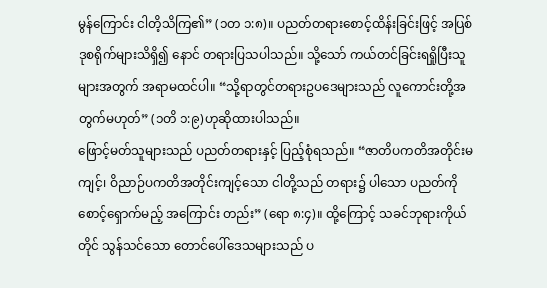မွန်ကြောင်း ငါတိ့သိကြ၏” (၁တ ၁:၈)။ ပညတ်တရားစောင့်ထိန်းခြင်းဖြင့် အပြစ်ဒုစရိုက်များသိရှိ၍ နောင် တရားပြသပါသည်။ သို့သော် ကယ်တင်ခြင်းရရှိုပြီးသူများအတွက် အရာမထင်ပါ။ “သို့ရာတွင်တရားဥပဒေများသည် လူကောင်းတို့အ တွက်မဟုတ်” (၁တိ ၁:၉)ဟုဆိုထားပါသည်။
ဖြောင့်မတ်သူများသည် ပညတ်တရားနှင့် ပြည့်စုံရသည်။ “ဇာတိပကတိအတိုင်းမကျင့်၊ ဝိညာဉ်ပကတိအတိုင်းကျင့်သော ငါတို့သည် တရား၌ ပါသော ပညတ်ကိုစောင့်ရှောက်မည့် အကြောင်း တည်း” (ရော ၈:၄)။ ထို့ကြောင့် သခင်ဘုရားကိုယ်တိုင် သွန်သင်သော တောင်ပေါ်ဒေသများသည် ပ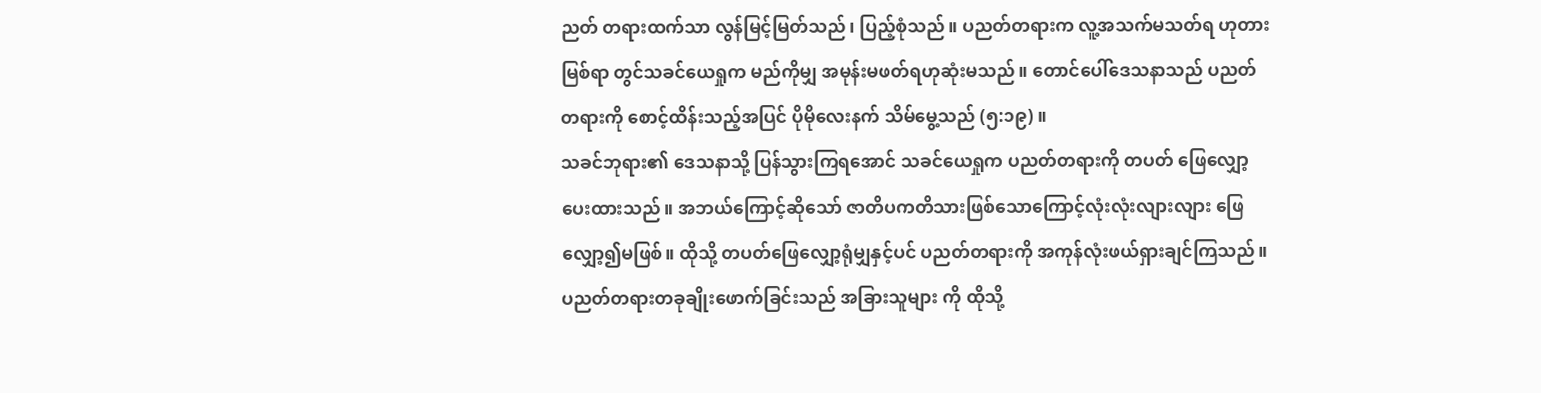ညတ် တရားထက်သာ လွန်မြင့်မြတ်သည်၊ ပြည့်စုံသည်။ ပညတ်တရားက လူ့အသက်မသတ်ရ ဟုတားမြစ်ရာ တွင်သခင်ယေရှုက မည်ကိုမျှ အမုန်းမဖတ်ရဟုဆုံးမသည်။ တောင်ပေါ်ဒေသနာသည် ပညတ်တရားကို စောင့်ထိန်းသည့်အပြင် ပိုမိုလေးနက် သိမ်မွေ့သည် (၅:၁၉) ။
သခင်ဘုရား၏ ဒေသနာသို့ ပြန်သွားကြရအောင် သခင်ယေရှုက ပညတ်တရားကို တပတ် ဖြေလျှော့ပေးထားသည်။ အဘယ်ကြောင့်ဆိုသော် ဇာတိပကတိသားဖြစ်သောကြောင့်လုံးလုံးလျားလျား ဖြေလျှော့၍မဖြစ်။ ထိုသို့ တပတ်ဖြေလျှော့ရုံမျှနှင့်ပင် ပညတ်တရားကို အကုန်လုံးဖယ်ရှားချင်ကြသည်။ ပညတ်တရားတခုချိုးဖောက်ခြင်းသည် အခြားသူများ ကို ထိုသို့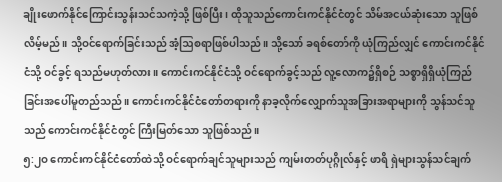ချိုးဖောက်နိုင်ကြောင်းသွန်းသင်သကဲ့သို့ ဖြစ်ပြီး၊ ထိုသူသည်ကောင်းကင်နိုင်ငံတွင် သိမ်အငယ်ဆုံးသော သူဖြစ်လိမ့်မည်။ သို့ဝင်ရောက်ခြင်းသည် အံ့ဩစရာဖြစ်ပါသည်။ သို့သော် ခရစ်တော်ကို ယုံကြည်လျှင် ကောင်းကင်နိုင်ငံသို့ ဝင်ခွင့် ရသည်မဟုတ်လား။ ကောင်းကင်နိုင်ငံသို့ ဝင်ရောက်ခွင့်သည် လူ့လောက၌ရှိစဉ် သစ္စာရှိရှိယုံကြည် ခြင်းအပေါ်မူတည်သည်။ ကောင်းကင်နိုင်ငံတော်တရားကို နာခ့လိုက်လျှောက်သူအခြားအရာများကို သွန်သင်သူသည် ကောင်းကင်နိုင်ငံတွင် ကြီးမြတ်သော သူဖြစ်သည်။
၅:၂ဝ ကောင်းကင်နိုင်ငံတော်ထဲသို့ ဝင်ရောက်ချင်သူများသည် ကျမ်းတတ်ပုဂ္ဂိုလ်နှင့် ဖာရိ ရှဲများသွန်သင်ချက်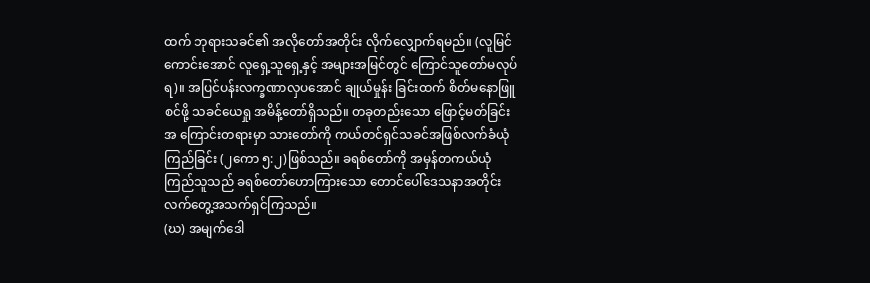ထက် ဘုရားသခင်၏ အလိုတော်အတိုင်း လိုက်လျှောက်ရမည်။ (လူမြင်ကောင်းအောင် လူရှေ့သူရှေ့နှင့် အများအမြင်တွင် ကြောင်သူတော်မလုပ်ရ)။ အပြင်ပန်းလက္ခဏာလှပအောင် ချုယ်မှုန်း ခြင်းထက် စိတ်မနောဖြူစင်ဖို့ သခင်ယေရှု အမိန့်တော်ရှိသည်။ တခုတည်းသော ဖြောင့်မတ်ခြင်းအ ကြောင်းတရားမှာ သားတော်ကို ကယ်တင်ရှင်သခင်အဖြစ်လက်ခံယုံကြည်ခြင်း (၂ကော ၅:၂)ဖြစ်သည်။ ခရစ်တော်ကို အမှန်တကယ်ယုံကြည်သူသည် ခရစ်တော်ဟောကြားသော တောင်ပေါ်ဒေသနာအတိုင်း လက်တွေ့အသက်ရှင်ကြသည်။
(ဃ) အမျက်ဒေါ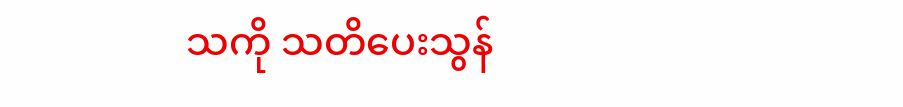သကို သတိပေးသွန်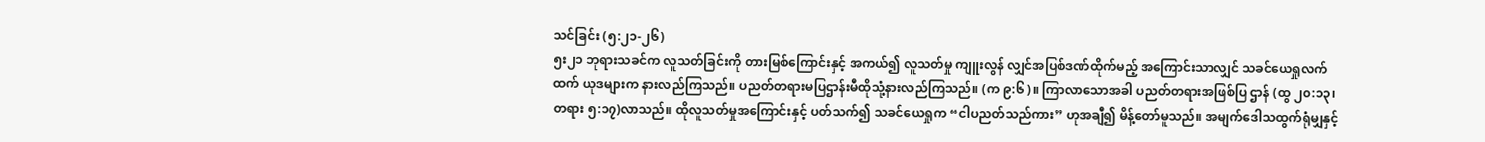သင်ခြင်း (၅:၂၁-၂၆)
၅း၂၁ ဘုရားသခင်က လူသတ်ခြင်းကို တားမြစ်ကြောင်းနှင့် အကယ်၍ လူသတ်မှု ကျူးလွန် လျှင်အပြစ်ဒဏ်ထိုက်မည့် အကြောင်းသာလျှင် သခင်ယေရှုလက်ထက် ယုဒများက နားလည်ကြသည်။ ပညတ်တရားမပြဌာန်းမီထိုသုံ့နားလည်ကြသည်။ (က ၉:၆)။ ကြာလာသောအခါ ပညတ်တရားအဖြစ်ပြ ဌာန် (ထွ ၂၀:၁၃၊ တရား ၅:၁၇)လာသည်။ ထိုလူသတ်မှုအကြောင်းနှင့် ပတ်သက်၍ သခင်ယေရှုက “ငါပညတ်သည်ကား” ဟုအချီ၍ မိန့်တော်မူသည်။ အမျက်ဒေါသထွက်ရုံမျှနှင့်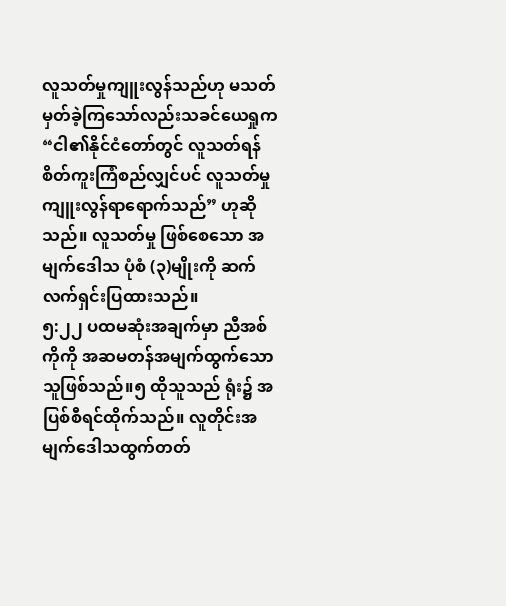လူသတ်မှုကျူးလွန်သည်ဟု မသတ်မှတ်ခဲ့ကြသော်လည်းသခင်ယေရှုက “ငါ၏နိုင်ငံတော်တွင် လူသတ်ရန် စိတ်ကူးကြံစည်လျှင်ပင် လူသတ်မှုကျူးလွန်ရာရောက်သည်” ဟုဆိုသည်။ လူသတ်မှု ဖြစ်စေသော အမျက်ဒေါသ ပုံစံ (၃)မျိုးကို ဆက်လက်ရှင်းပြထားသည်။
၅:၂၂ ပထမဆုံးအချက်မှာ ညီအစ်ကိုကို အဆမတန်အမျက်ထွက်သောသူဖြစ်သည်။၅ ထိုသူသည် ရုံး၌ အပြစ်စီရင်ထိုက်သည်။ လူတိုင်းအမျက်ဒေါသထွက်တတ်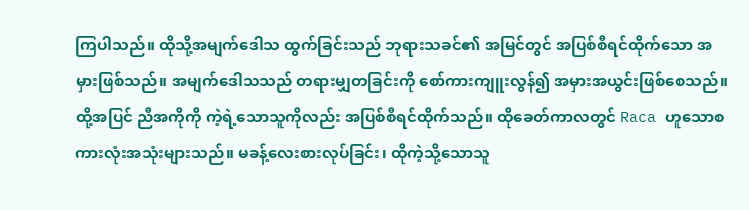ကြပါသည်။ ထိုသို့အမျက်ဒေါသ ထွက်ခြင်းသည် ဘုရားသခင်၏ အမြင်တွင် အပြစ်စီရင်ထိုက်သော အမှားဖြစ်သည်။ အမျက်ဒေါသသည် တရားမျှတခြင်းကို စော်ကားကျူးလွန်၍ အမှားအယွင်းဖြစ်စေသည်။
ထို့အပြင် ညီအကိုကို ကဲ့ရဲ့သောသူကိုလည်း အပြစ်စီရင်ထိုက်သည်။ ထိုခေတ်ကာလတွင် Raca ဟူသောစကားလုံးအသုံးများသည်။ မခန့်လေးစားလုပ်ခြင်း၊ ထိုကဲ့သို့သောသူ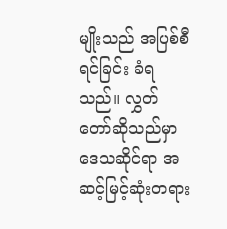မျိုးသည် အပြစ်စီရင်ခြင်း ခံရသည်။ လွှတ်တော်ဆိုသည်မှာ ဒေသဆိုင်ရာ အဆင့်မြင့်ဆုံးတရား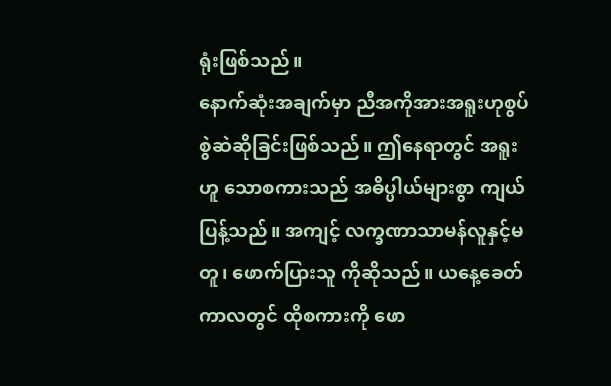ရုံးဖြစ်သည်။
နောက်ဆုံးအချက်မှာ ညီအကိုအားအရူးဟုစွပ်စွဲဆဲဆိုခြင်းဖြစ်သည်။ ဤနေရာတွင် အရူးဟူ သောစကားသည် အဓိပ္ပါယ်များစွာ ကျယ်ပြန့်သည်။ အကျင့် လက္ခဏာသာမန်လူနှင့်မတူ၊ ဖောက်ပြားသူ ကိုဆိုသည်။ ယနေ့ခေတ်ကာလတွင် ထိုစကားကို ဖော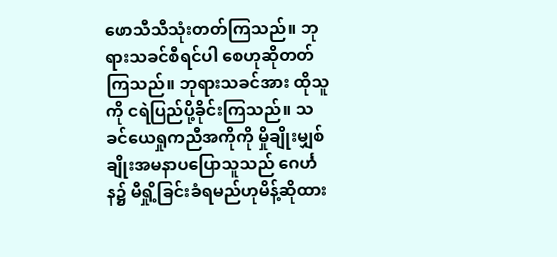ဖောသီသီသုံးတတ်ကြသည်။ ဘုရားသခင်စီရင်ပါ စေဟုဆိုတတ်ကြသည်။ ဘုရားသခင်အား ထိုသူကို ငရဲပြည်ပို့ခိုင်းကြသည်။ သခင်ယေရှုကညီအကိုကို မှိုချိုးမျှစ်ချိုးအမနာပပြောသူသည် ဂေင်္ဟန၌ မီရှို့ခြင်းခံရမည်ဟုမိန့်ဆိုထား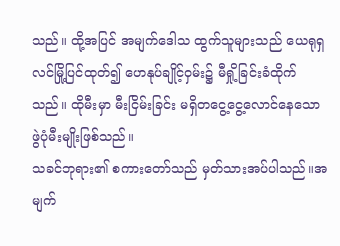သည်။ ထို့အပြင် အမျက်ဒေါသ ထွက်သူများသည် ယေရုရှလင်မြို့ပြင်ထုတ်၍ ဟေနုပ်ချိုင့်ဝှမ်း၌ မီရှို့ခြင်းခံထိုက်သည်။ ထိုမီးမှာ မီးငြိမ်းခြင်း မရှိတငွေ့ငွေ့လောင်နေသော ဖွဲပုံမီးမျိုးဖြစ်သည်။
သခင်ဘုရား၏ စကားတော်သည် မှတ်သားအပ်ပါသည်။အမျက်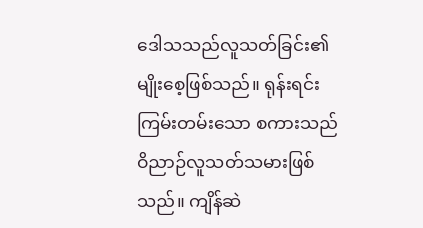ဒေါသသည်လူသတ်ခြင်း၏ မျိုးစေ့ဖြစ်သည်။ ရုန်းရင်းကြမ်းတမ်းသော စကားသည် ဝိညာဉ်လူသတ်သမားဖြစ်သည်။ ကျိန်ဆဲ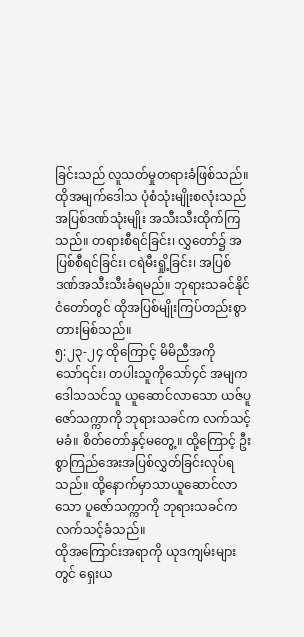ခြင်းသည် လူသတ်မှုတရားခံဖြစ်သည်။ ထိုအမျက်ဒေါသ ပုံစံသုံးမျိုးစလုံးသည် အပြစ်ဒဏ်သုံးမျိုး အသီးသီးထိုက်ကြ သည်။ တရားစီရင်ခြင်း၊ လွှတော်၌ အပြစ်စီရင်ခြင်း၊ ငရဲမီးရှို့ခြင်း၊ အပြစ်ဒဏ်အသီးသီးခံရမည်။ ဘုရားသခင်နိုင်ငံတော်တွင် ထိုအပြစ်မျိုးကြပ်တည်းစွာတားမြစ်သည်။
၅:၂၃-၂၄ ထိုကြောင့် မိမိညီအကိုသော်၎င်း၊ တပါးသူကိုသော်၄င် အမျကဒေါသသင်သူ ယူဆောင်လာသော ယဇ်ပူဇော်သက္ကာကို ဘုရားသခင်က လက်သင့်မခံ။ စိတ်တော်နှင့်မတွေ့။ ထို့ကြောင့် ဦးစွာကြည်အေးအပြစ်လွှတ်ခြင်းလုပ်ရသည်။ ထို့နောက်မှာသာယူဆောင်လာသော ပူဇော်သက္ကာကို ဘုရားသခင်က လက်သင့်ခံသည်။
ထိုအကြောင်းအရာကို ယုဒကျမ်းများတွင် ရှေးယ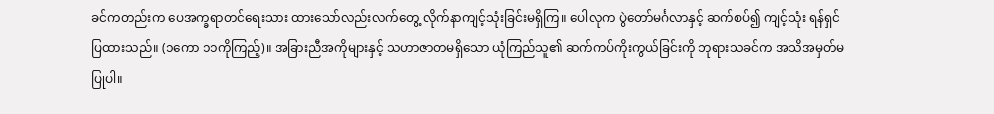ခင်ကတည်းက ပေအက္ခရာတင်ရေးသား ထားသော်လည်းလက်တွေ့ လိုက်နာကျင့်သုံးခြင်းမရှိကြ။ ပေါလုက ပွဲတော်မင်္ဂလာနှင့် ဆက်စပ်၍ ကျင့်သုံး ရန်ရှင်ပြထားသည်။ (၁ကော ၁၁ကိုကြည့်)။ အခြားညီအကိုများနှင့် သဟာဇာတမရှိသော ယုံကြည်သူ၏ ဆက်ကပ်ကိုးကွယ်ခြင်းကို ဘုရားသခင်က အသိအမှတ်မပြုပါ။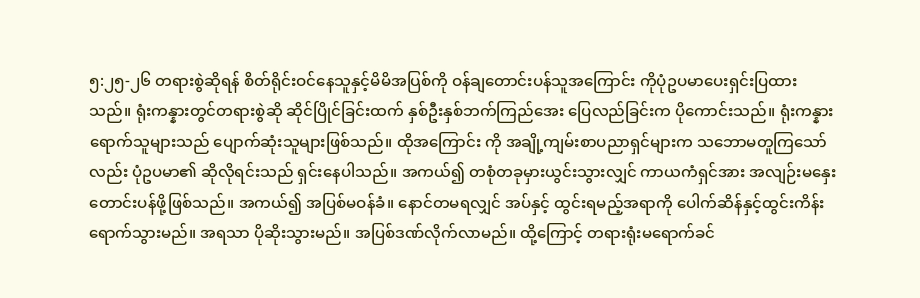၅:၂၅-၂၆ တရားစွဲဆိုရန် စိတ်ရိုင်းဝင်နေသူနှင့်မိမိအပြစ်ကို ဝန်ချတောင်းပန်သူအကြောင်း ကိုပုံဥပမာပေးရှင်းပြထားသည်။ ရုံးကန္နားတွင်တရားစွဲဆို ဆိုင်ပြိုင်ခြင်းထက် နှစ်ဦးနှစ်ဘက်ကြည်အေး ပြေလည်ခြင်းက ပိုကောင်းသည်။ ရုံးကန္နားရောက်သူများသည် ပျောက်ဆုံးသူများဖြစ်သည်။ ထိုအကြောင်း ကို အချို့ကျမ်းစာပညာရှင်များက သဘောမတူကြသော်လည်း ပုံဥပမာ၏ ဆိုလိုရင်းသည် ရှင်းနေပါသည်။ အကယ်၍ တစုံတခုမှားယွင်းသွားလျှင် ကာယကံရှင်အား အလျဉ်းမနှေး တောင်းပန်ဖို့ဖြစ်သည်။ အကယ်၍ အပြစ်မဝန်ခံ။ နောင်တမရလျှင် အပ်နှင့် ထွင်းရမည့်အရာကို ပေါက်ဆိန်နှင့်ထွင်းကိန်း ရောက်သွားမည်။ အရသာ ပိုဆိုးသွားမည်။ အပြစ်ဒဏ်လိုက်လာမည်။ ထို့ကြောင့် တရားရုံးမရောက်ခင်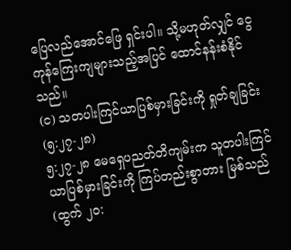ပြေလည်အောင်ဖြေ ရှင်းပါ။ သို့မဟုတ်လျှင် ငွေကုန်ကြေးကျများသည့်အပြင် ထောင်နန်းစံနိုင်သည်။
(င) သတပါးကြင်ယာပြစ်မှားခြင်းကို ရှုတ်ချခြင်း (၅:၂၇-၂၈)
၅:၂၇-၂၈ မေရှေပညတ်တိကျမ်းက သူတပါးကြင်ယာပြစ်မှားခြင်းကို ကြပ်တည်းစွာတား မြစ်သည် (ထွက် ၂၀: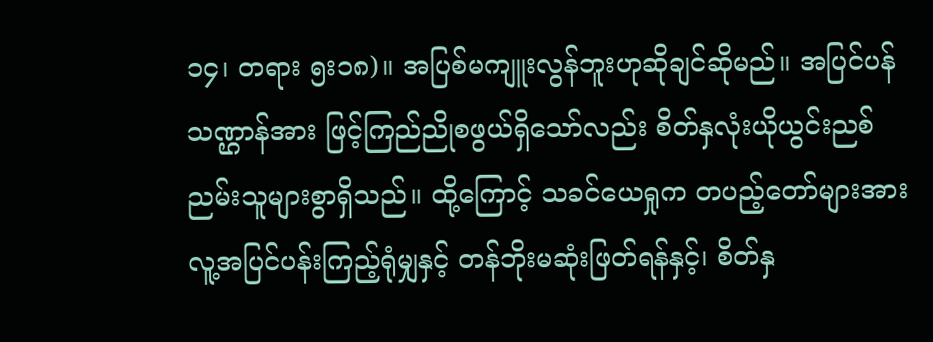၁၄၊ တရား ၅း၁၈)။ အပြစ်မကျူးလွန်ဘူးဟုဆိုချင်ဆိုမည်။ အပြင်ပန် သဏ္ဌာန်အား ဖြင့်ကြည်ညိုစဖွယ်ရှိသော်လည်း စိတ်နှလုံးယိုယွင်းညစ်ညမ်းသူများစွာရှိသည်။ ထို့ကြောင့် သခင်ယေရှုက တပည့်တော်များအား လူ့အပြင်ပန်းကြည့်ရုံမျှနှင့် တန်ဘိုးမဆုံးဖြတ်ရန်နှင့်၊ စိတ်နှ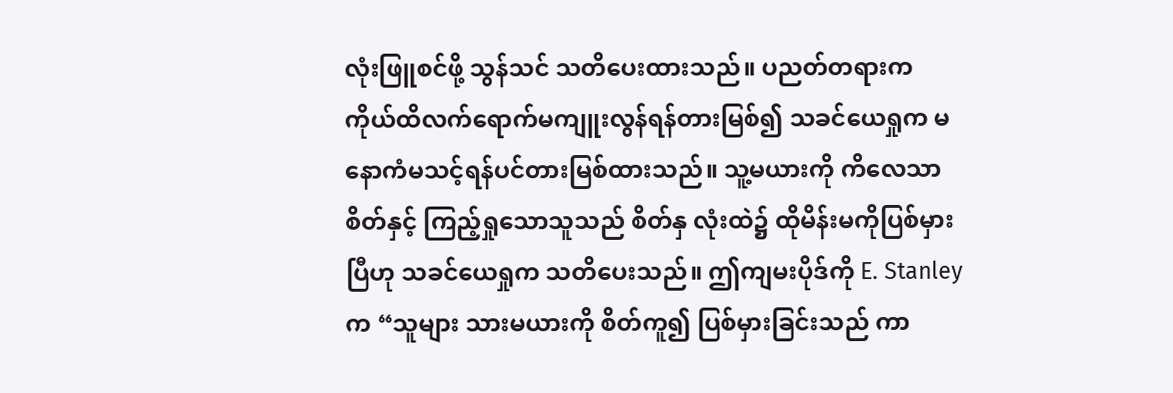လုံးဖြူစင်ဖို့ သွန်သင် သတိပေးထားသည်။ ပညတ်တရားက ကိုယ်ထိလက်ရောက်မကျူးလွန်ရန်တားမြစ်၍ သခင်ယေရှုက မနောကံမသင့်ရန်ပင်တားမြစ်ထားသည်။ သူ့မယားကို ကိလေသာစိတ်နှင့် ကြည့်ရှုသောသူသည် စိတ်နှ လုံးထဲ၌ ထိုမိန်းမကိုပြစ်မှားပြီဟု သခင်ယေရှုက သတိပေးသည်။ ဤကျမးပိုဒ်ကို E. Stanley က “သူများ သားမယားကို စိတ်ကူ၍ ပြစ်မှားခြင်းသည် ကာ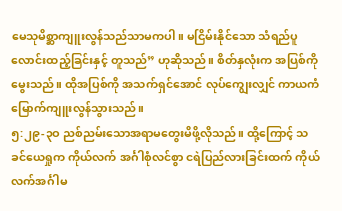မေသုမိစ္ဆာကျူးလွန်သည်သာမကပါ။ မငြိမ်းနိုင်သော သံရည်ပူလောင်းထည့်ခြင်းနှင့် တူသည်” ဟုဆိုသည်။ စိတ်နှလုံးက အပြစ်ကို မွေးသည်။ ထိုအပြစ်ကို အသက်ရှင်အောင် လုပ်ကျွေးလျှင် ကာယကံ မြောက်ကျူးလွန်သွားသည်။
၅:၂၉-၃ဝ ညစ်ညမ်းသောအရာမတွေးမိဖို့လိုသည်။ ထို့ကြောင့် သခင်ယေရှုက ကိုယ်လက် အင်္ဂါစုံလင်စွာ ငရဲပြည်လားခြင်းထက် ကိုယ်လက်အင်္ဂါမ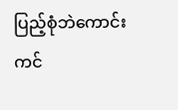ပြည့်စုံဘဲကောင်းကင်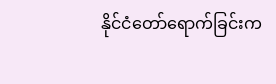နိုင်ငံတော်ရောက်ခြင်းက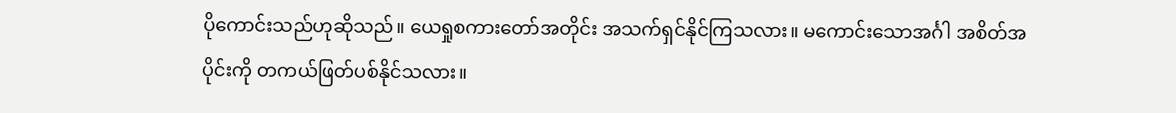ပိုကောင်းသည်ဟုဆိုသည်။ ယေရှုစကားတော်အတိုင်း အသက်ရှင်နိုင်ကြသလား။ မကောင်းသောအင်္ဂါ အစိတ်အပိုင်းကို တကယ်ဖြတ်ပစ်နိုင်သလား။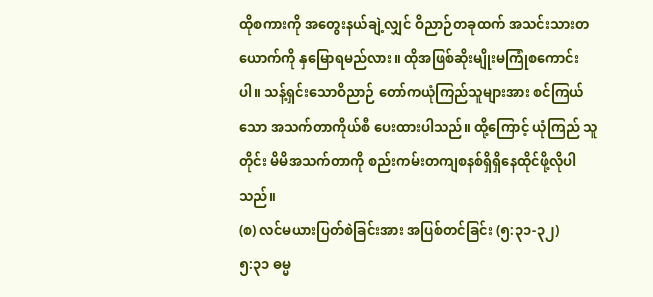ထိုစကားကို အတွေးနယ်ချဲ့လျှင် ဝိညာဉ်တခုထက် အသင်းသားတယောက်ကို နှမြောရမည်လား။ ထိုအဖြစ်ဆိုးမျိုးမကြုံစကောင်းပါ။ သန့်ရှင်းသောဝိညာဉ် တော်ကယုံကြည်သူများအား စင်ကြယ်သော အသက်တာကိုယ်စီ ပေးထားပါသည်။ ထို့ကြောင့် ယုံကြည် သူတိုင်း မိမိအသက်တာကို စည်းကမ်းတကျစနစ်ရှိရှိနေထိုင်ဖို့လိုပါသည်။
(စ) လင်မယားပြတ်စဲခြင်းအား အပြစ်တင်ခြင်း (၅:၃၁-၃၂)
၅:၃၁ ဓမ္မ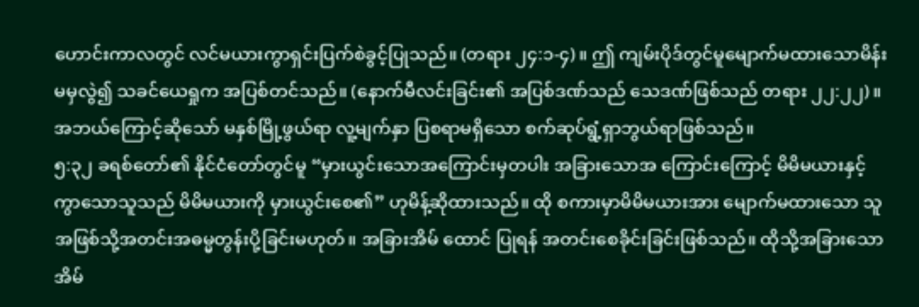ဟောင်းကာလတွင် လင်မယားကွာရှင်းပြက်စဲခွင့်ပြုသည်။ (တရား ၂၄:၁-၄)။ ဤ ကျမ်းပိုဒ်တွင်မူမျောက်မထားသောမိန်းမမှလွဲ၍ သခင်ယေရှုက အပြစ်တင်သည်။ (နောက်မီလင်းခြင်း၏ အပြစ်ဒဏ်သည် သေဒဏ်ဖြစ်သည် တရား ၂၂:၂၂)။ အဘယ်ကြောင့်ဆိုသော် မနှစ်မြို့ဖွယ်ရာ လူ့မျက်နှာ ပြစရာမရှိသော စက်ဆုပ်ရွံ့ရှာဘွယ်ရာဖြစ်သည်။
၅:၃၂ ခရစ်တော်၏ နိုင်ငံတော်တွင်မူ “မှားယွင်းသောအကြောင်းမှတပါး အခြားသောအ ကြောင်းကြောင့် မိမိမယားနှင့်ကွာသောသူသည် မိမိမယားကို မှားယွင်းစေ၏” ဟုမိန့်ဆိုထားသည်။ ထို စကားမှာမိမိမယားအား မျောက်မထားသော သူအဖြစ်သို့အတင်းအဓမ္မတွန်းပို့ခြင်းမဟုတ်။ အခြားအိမ် ထောင် ပြုရန် အတင်းစေခိုင်းခြင်းဖြစ်သည်။ ထိုသို့အခြားသော အိမ်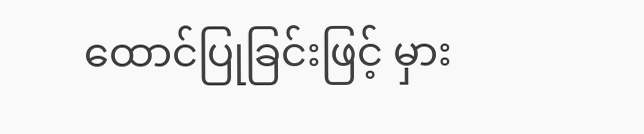ထောင်ပြုခြင်းဖြင့် မှား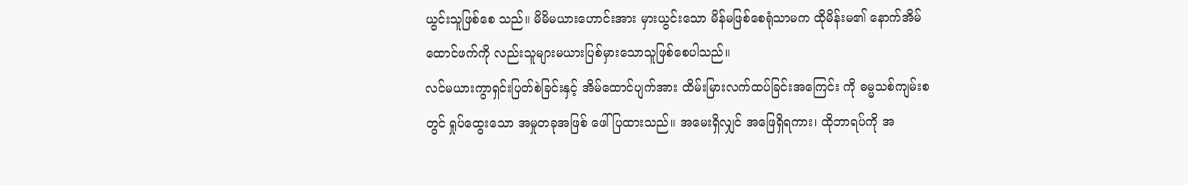ယွင်းသူဖြစ်စေ သည်။ မိမိမယားဟောင်းအား မှားယွင်းသော မိန်မဖြစ်စေရုံသာမက ထိုမိန်းမ၏ နောက်အိမ်ထောင်ဖက်ကို လည်းသူများမယားပြစ်မှားသောသူဖြစ်စေပါသည်။
လင်မယားကွာရှင်းပြတ်စဲခြင်းနှင့် အိမ်ထောင်ပျက်အား ထိမ်းမြားလက်ထပ်ခြင်းအကြေင်း ကို ဓမ္မသစ်ကျမ်းစတွင် ရှုပ်ထွေးသော အမှုတခုအဖြစ် ဖေါ်ပြထားသည်။ အမေးရှိလျှင် အဖြေရှိရကား၊ ထိုဘာရပ်ကို အ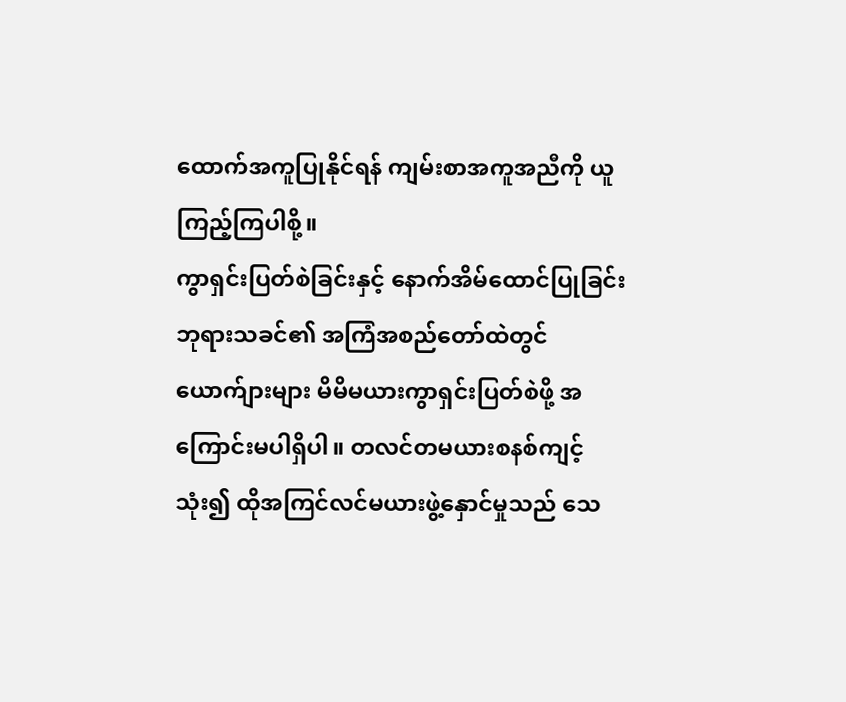ထောက်အကူပြုနိုင်ရန် ကျမ်းစာအကူအညီကို ယူကြည့်ကြပါစို့။
ကွာရှင်းပြတ်စဲခြင်းနှင့် နောက်အိမ်ထောင်ပြုခြင်း
ဘုရားသခင်၏ အကြံအစည်တော်ထဲတွင် ယောက်ျားများ မိမိမယားကွာရှင်းပြတ်စဲဖို့ အကြောင်းမပါရှိပါ။ တလင်တမယားစနစ်ကျင့်သုံး၍ ထိုအကြင်လင်မယားဖွဲ့နှောင်မှုသည် သေ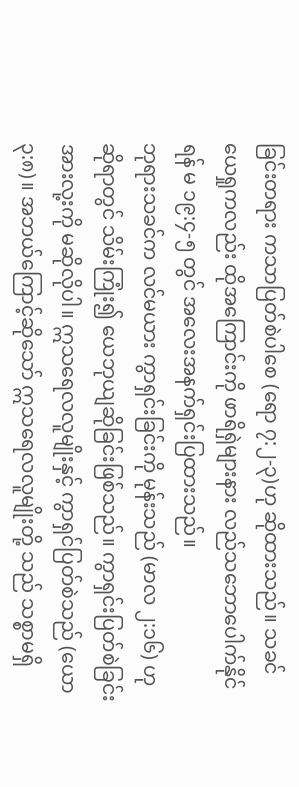ခြင်းတရား ကသာပြတ်စဲပါစေ (ရော ၇:၂-၃)ဟု ဆိုထားသည်။ သခင်ယေရှုကလည်း ထိုအကြောင်းကို ဖာရိရှဲများနား လည်သဘောပေါက်နိုင်ရန် မ ၁၉:၄-၅ တွင် အလေးအနက်ရှင်းပြထားသည်။
ဘုရားသခင်က လင်မယား ကွာရှင်းခြင်းကို မုန်းသည် (မာလ ၂:၁၆) ဟုဆိုရာတွင် သိမ်းကြုံး၍ ယေဘုယျဆိုခြင်းဖြစ်သည်။ ကွာရှင်းပြတ်စဲခြင်းအားလု့းကို မဆိုလိုပါ။ ဣသရေလလူမျိုးနှင့် ကွာရှင်ပြတ်စဲသည် (ယော ၃:၈)။ အဘယ်ကြောင့်ဆိုသော် ဣသရေလလူမျိုးတို့ သည် သစ္စာမရှိ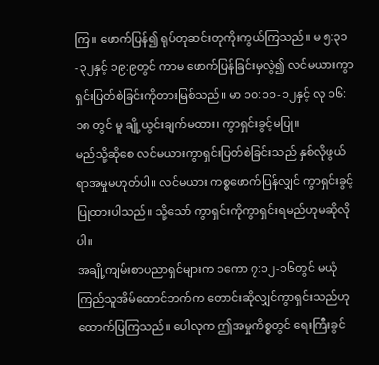ကြ။ ဖောက်ပြန်၍ ရုပ်တုဆင်းတုကိုးကွယ်ကြသည်။ မ ၅:၃၁-၃၂နှင့် ၁၉:၉တွင် ကာမ ဖောက်ပြန်ခြင်းမှလွဲ၍ လင်မယားကွာရှင်းပြတ်စဲခြင်းကိုတားမြစ်သည်။ မာ ၁၀:၁၁-၁၂နှင့် လု ၁၆:၁၈ တွင် မူ ချို့ယွင်းချက်မထား၊ ကွာရှင်းခွင့်မပြု။
မည်သို့ဆိုစေ လင်မယားကွာရှင်းပြတ်စဲခြင်းသည် နှစ်လိုဖွယ်ရာအမှုမဟုတ်ပါ။ လင်မယား ကစ္စဖောက်ပြန်လျှင် ကွာရှင်းခွင့် ပြုထားပါသည်။ သို့သော် ကွာရှင်းကိုကွာရှင်းရမည်ဟုမဆိုလိုပါ။
အချို့ကျမ်းစာပညာရှင်များက ၁ကော ၇:၁၂-၁၆တွင် မယုံကြည်သူအိမ်ထောင်ဘက်က တောင်းဆိုလျှင်ကွာရှင်းသည်ဟု ထောက်ပြကြသည်။ ပေါလုက ဤအမှုကိစ္စတွင် ရေးကြီးခွင်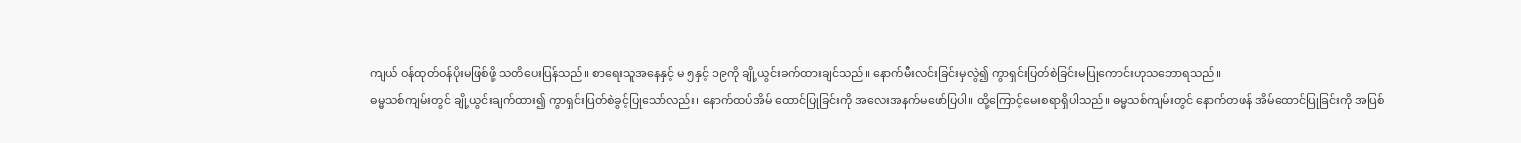ကျယ် ဝန်ထုတ်ဝန်ပိုးမဖြစ်ဖို့ သတိပေးပြန်သည်။ စာရေးသူအနေနှင့် မ ၅နှင့် ၁၉ကို ချို့ယွင်းခက်ထားချင်သည်။ နောက်မီးလင်းခြင်းမှလွဲ၍ ကွာရှင်းပြတ်စဲခြင်းမပြုကောင်းဟုသဘောရသည်။
ဓမ္မသစ်ကျမ်းတွင် ချို့ယွင်းချက်ထား၍ ကွာရှင်းပြတ်စဲခွင့်ပြုသော်လည်း၊ နောက်ထပ်အိမ် ထောင်ပြုခြင်းကို အလေးအနက်မဖော်ပြပါ။ ထို့ကြောင့်မေးစရာရှိပါသည်။ ဓမ္မသစ်ကျမ်းတွင် နောက်တဖန် အိမ်ထောင်ပြုခြင်းကို အပြစ်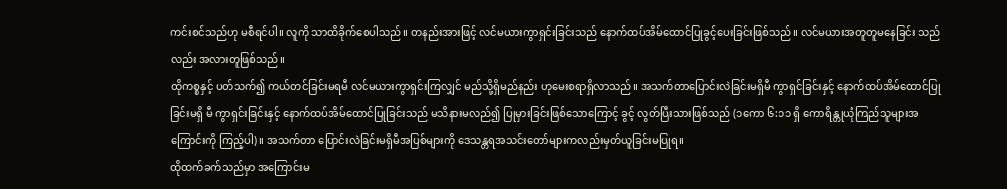ကင်းစင်သည်ဟု မစီရင်ပါ။ လူကို သာထိခိုက်စေပါသည်။ တနည်းအားဖြင့် လင်မယားကွာရှင်းခြင်းသည် နောက်ထပ်အိမ်ထောင်ပြုခွင့်ပေးခြင်းဖြစ်သည်။ လင်မယားအတူတူမနေခြင်း သည်လည်း အလားတူဖြစ်သည်။
ထိုကစ္စနှင့် ပတ်သက်၍ ကယ်တင်ခြင်းမရမီ လင်မယားကွာရှင်းကြလျှင် မည်သို့ရှိမည်နည်း ဟုမေးစရာရှိလာသည်။ အသက်တာပြောင်းလဲခြင်းမရှိမီ ကွာရှင်ခြင်းနှင့် နောက်ထပ်အိမ်ထောင်ပြုခြင်းမရှိ မီ ကွာရှင်းခြင်းနှင့် နောက်ထပ်အိမ်ထောင်ပြုခြင်းသည် မသိနားမလည်၍ ပြုမှားခြင်းဖြစ်သောကြောင့် ခွင့် လွတ်ပြီးသားဖြစ်သည် (၁ကော ၆:၁၁ ရှိ ကောရိန္တုယုံကြည်သူများအကြောင်းကို ကြည့်ပါ)။ အသက်တာ ပြောင်းလဲခြင်းမရှိမီအပြစ်များကို ဒေသန္တရအသင်းတော်များကလည်းမှတ်ယူခြင်းမပြုရ။
ထိုထက်ခက်သည်မှာ အကြောင်းမ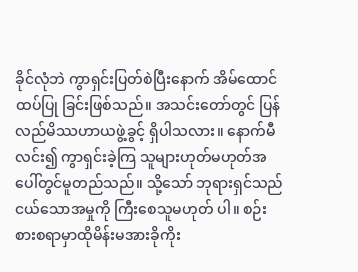ခိုင်လုံဘဲ ကွာရှင်းပြတ်စဲပြီးနောက် အိမ်ထောင်ထပ်ပြု ခြင်းဖြစ်သည်။ အသင်းတော်တွင် ပြန်လည်မိဿဟာယဖွဲ့ခွင့် ရှိပါသလား။ နောက်မီလင်း၍ ကွာရှင်းခဲ့ကြ သူများဟုတ်မဟုတ်အပေါ်တွင်မူတည်သည်။ သို့သော် ဘုရားရှင်သည် ငယ်သောအမှုကို ကြီးစေသူမဟုတ် ပါ။ စဉ်းစားစရာမှာထိုမိန်းမအားခိုကိုး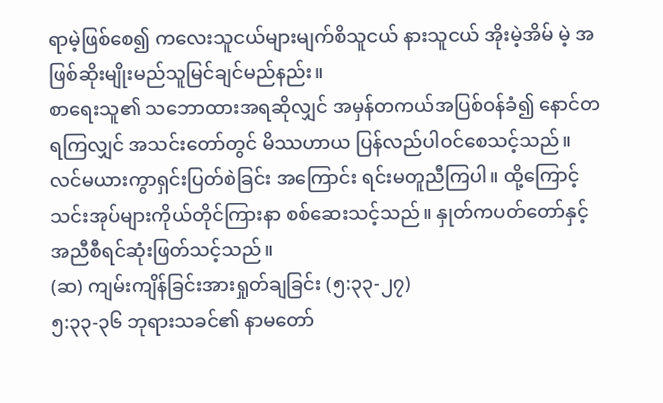ရာမဲ့ဖြစ်စေ၍ ကလေးသူငယ်များမျက်စိသူငယ် နားသူငယ် အိုးမဲ့အိမ် မဲ့ အဖြစ်ဆိုးမျိုးမည်သူမြင်ချင်မည်နည်း။
စာရေးသူ၏ သဘောထားအရဆိုလျှင် အမှန်တကယ်အပြစ်ဝန်ခံ၍ နောင်တရကြလျှင် အသင်းတော်တွင် မိဿဟာယ ပြန်လည်ပါဝင်စေသင့်သည်။ လင်မယားကွာရှင်းပြတ်စဲခြင်း အကြောင်း ရင်းမတူညီကြပါ။ ထို့ကြောင့် သင်းအုပ်များကိုယ်တိုင်ကြားနာ စစ်ဆေးသင့်သည်။ နှုတ်ကပတ်တော်နှင့် အညီစီရင်ဆုံးဖြတ်သင့်သည်။
(ဆ) ကျမ်းကျိန်ခြင်းအားရှုတ်ချခြင်း (၅:၃၃-၂၇)
၅:၃၃-၃၆ ဘုရားသခင်၏ နာမတော်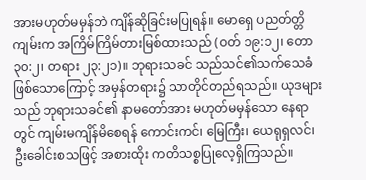အားမဟုတ်မမှန်ဘဲ ကျိန်ဆိုခြင်းမပြုရန်။ မောရှေ ပညတ်တ္တိကျမ်းက အကြိမ်ကြိမ်တားမြစ်ထားသည် (ဝတ် ၁၉:၁၂၊ တော ၃၀:၂၊ တရား ၂၃:၂၁)။ ဘုရားသခင် သည်သင်၏သက်သေခံဖြစ်သောကြောင့် အမှန်တရား၌ သာတိုင်တည်ရသည်။ ယုဒများ သည် ဘုရားသခင်၏ နာမတော်အား မဟုတ်မမှန်သော နေရာတွင် ကျမ်းမကျိန်မိစေရန် ကောင်းကင်၊ မြေကြီး၊ ယေရုရှလင်၊ ဦးခေါင်းစသဖြင့် အစားထိုး ကတိသစ္စပြုလေ့ရှိကြသည်။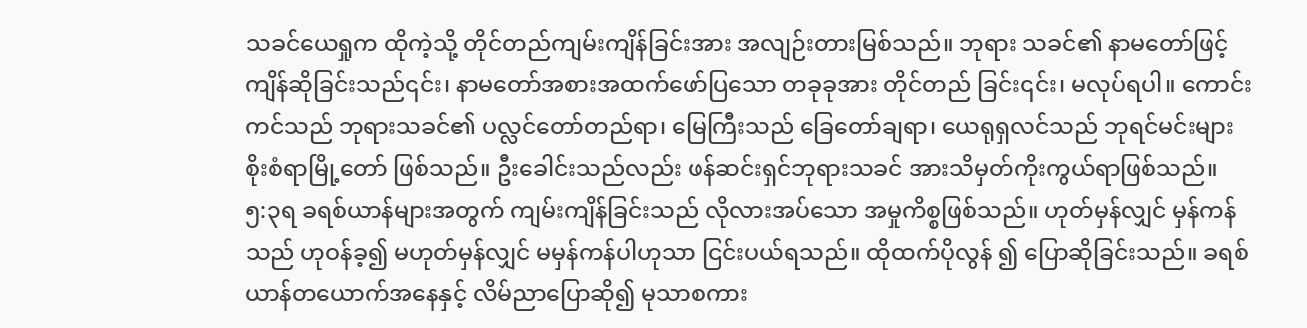သခင်ယေရှုက ထိုကဲ့သို့ တိုင်တည်ကျမ်းကျိန်ခြင်းအား အလျဉ်းတားမြစ်သည်။ ဘုရား သခင်၏ နာမတော်ဖြင့် ကျိန်ဆိုခြင်းသည်၎င်း၊ နာမတော်အစားအထက်ဖော်ပြသော တခုခုအား တိုင်တည် ခြင်း၎င်း၊ မလုပ်ရပါ။ ကောင်းကင်သည် ဘုရားသခင်၏ ပလ္လင်တော်တည်ရာ၊ မြေကြီးသည် ခြေတော်ချရာ၊ ယေရုရှလင်သည် ဘုရင်မင်းများ စိုးစံရာမြို့တော် ဖြစ်သည်။ ဦးခေါင်းသည်လည်း ဖန်ဆင်းရှင်ဘုရားသခင် အားသိမှတ်ကိုးကွယ်ရာဖြစ်သည်။
၅:၃ရ ခရစ်ယာန်များအတွက် ကျမ်းကျိန်ခြင်းသည် လိုလားအပ်သော အမှုကိစ္စဖြစ်သည်။ ဟုတ်မှန်လျှင် မှန်ကန်သည် ဟုဝန်ခ့၍ မဟုတ်မှန်လျှင် မမှန်ကန်ပါဟုသာ ငြင်းပယ်ရသည်။ ထိုထက်ပိုလွန် ၍ ပြောဆိုခြင်းသည်။ ခရစ်ယာန်တယောက်အနေနှင့် လိမ်ညာပြောဆို၍ မုသာစကား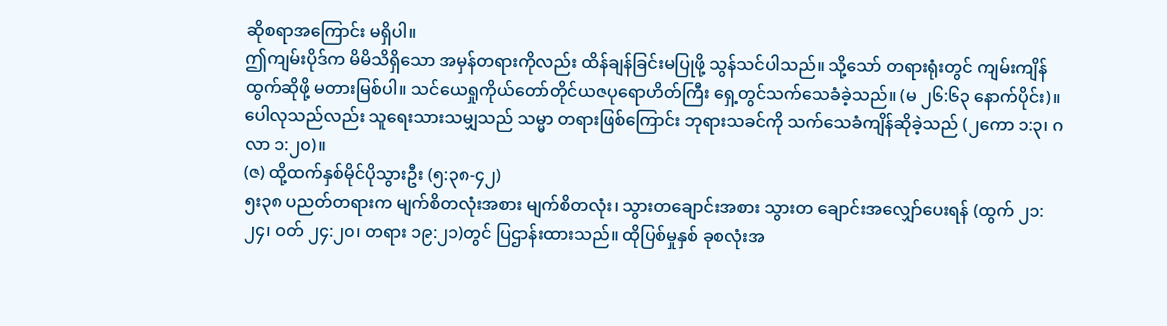ဆိုစရာအကြောင်း မရှိပါ။
ဤကျမ်းပိုဒ်က မိမိသိရှိသော အမှန်တရားကိုလည်း ထိန်ချန်ခြင်းမပြုဖို့ သွန်သင်ပါသည်။ သို့သော် တရားရုံးတွင် ကျမ်းကျိန်ထွက်ဆိုဖို့ မတားမြစ်ပါ။ သင်ယေရှုကိုယ်တော်တိုင်ယဇပုရောဟိတ်ကြီး ရှေ့တွင်သက်သေခံခဲ့သည်။ (မ ၂၆:၆၃ နောက်ပိုင်း)။ ပေါလုသည်လည်း သူရေးသားသမျှသည် သမ္မာ တရားဖြစ်ကြောင်း ဘုရားသခင်ကို သက်သေခံကျိန်ဆိုခဲ့သည် (၂ကော ၁:၃၊ ဂလာ ၁:၂၀)။
(ဇ) ထို့ထက်နှစ်မိုင်ပိုသွားဦး (၅:၃၈-၄၂)
၅း၃၈ ပညတ်တရားက မျက်စိတလုံးအစား မျက်စိတလုံး၊ သွားတချောင်းအစား သွားတ ချောင်းအလျှော်ပေးရန် (ထွက် ၂၁:၂၄၊ ဝတ် ၂၄:၂၀၊ တရား ၁၉:၂၁)တွင် ပြဌာန်းထားသည်။ ထိုပြစ်မှုနှစ် ခုစလုံးအ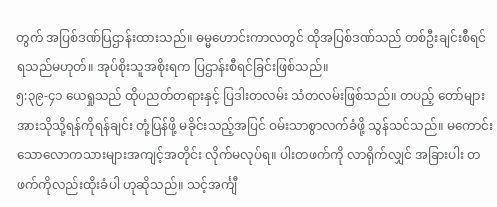တွက် အပြစ်ဒဏ်ပြဌာန်းထားသည်။ ဓမ္မဟောင်းကာလတွင် ထိုအပြစ်ဒဏ်သည် တစ်ဦးချင်းစီရင် ရသည်မဟုတ်။ အုပ်စိုးသူအစိုးရက ပြဌာန်းစီရင်ခြင်းဖြစ်သည်။
၅:၃၉-၄၁ ယေရှုသည် ထိုပညတ်တရားနှင့် ပြဒါးတလမ်း သံတလမ်းဖြစ်သည်။ တပည့် တော်များအားသိုသို့ရန်ကိုရန်ချင်း တုံ့ပြန်ဖို့ မခိုင်းသည့်အပြင် ဝမ်းသာစွာလက်ခံဖို့ သွန်သင်သည်။ မကောင်းသောလောကသားများအကျင့်အတိုင်း လိုက်မလုပ်ရ။ ပါးတဖက်ကို လာရိုက်လျှင် အခြားပါး တဖက်ကိုလည်းထိုးခံပါ ဟုဆိုသည်။ သင့်အင်္ကျီ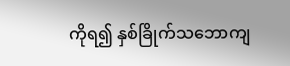ကိုရ၍ နှစ်ခြိုက်သဘောကျ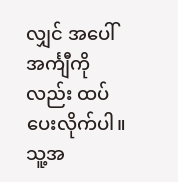လျှင် အပေါ်အင်္ကျီကိုလည်း ထပ်ပေးလိုက်ပါ။ သူ့အ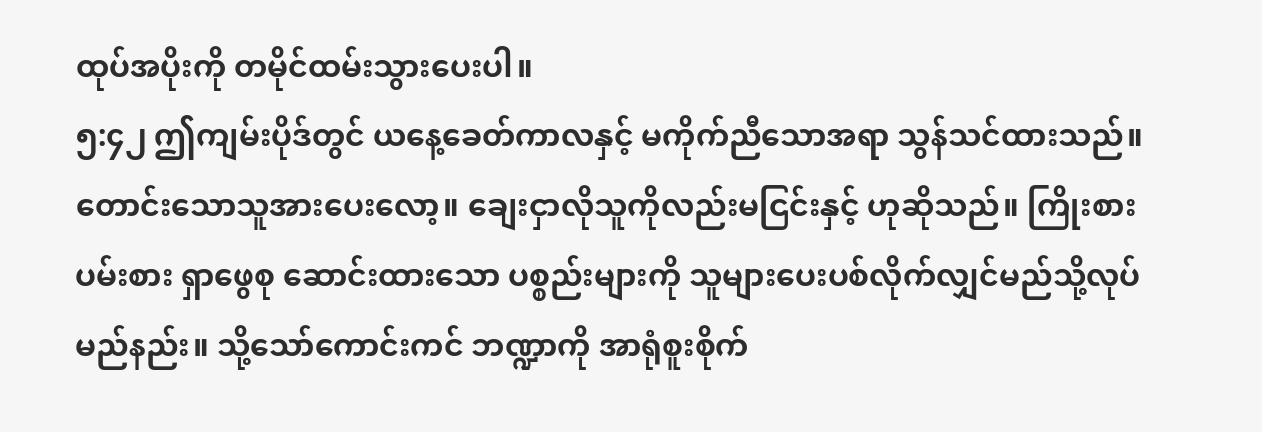ထုပ်အပိုးကို တမိုင်ထမ်းသွားပေးပါ။
၅:၄၂ ဤကျမ်းပိုဒ်တွင် ယနေ့ခေတ်ကာလနှင့် မကိုက်ညီသောအရာ သွန်သင်ထားသည်။ တောင်းသောသူအားပေးလော့။ ချေးငှာလိုသူကိုလည်းမငြင်းနှင့် ဟုဆိုသည်။ ကြိုးစားပမ်းစား ရှာဖွေစု ဆောင်းထားသော ပစ္စည်းများကို သူများပေးပစ်လိုက်လျှင်မည်သို့လုပ်မည်နည်း။ သို့သော်ကောင်းကင် ဘဏ္ဍာကို အာရုံစူးစိုက်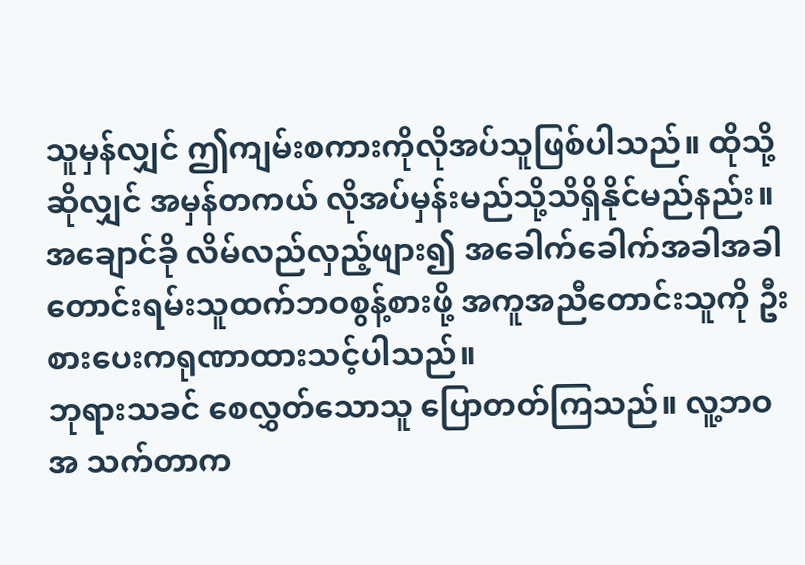သူမှန်လျှင် ဤကျမ်းစကားကိုလိုအပ်သူဖြစ်ပါသည်။ ထိုသို့ဆိုလျှင် အမှန်တကယ် လိုအပ်မှန်းမည်သို့သိရှိနိုင်မည်နည်း။ အချောင်ခို လိမ်လည်လှည့်ဖျား၍ အခေါက်ခေါက်အခါအခါ တောင်းရမ်းသူထက်ဘဝစွန့်စားဖို့ အကူအညီတောင်းသူကို ဦးစားပေးကရုဏာထားသင့်ပါသည်။
ဘုရားသခင် စေလွှတ်သောသူ ပြောတတ်ကြသည်။ လူ့ဘဝအ သက်တာက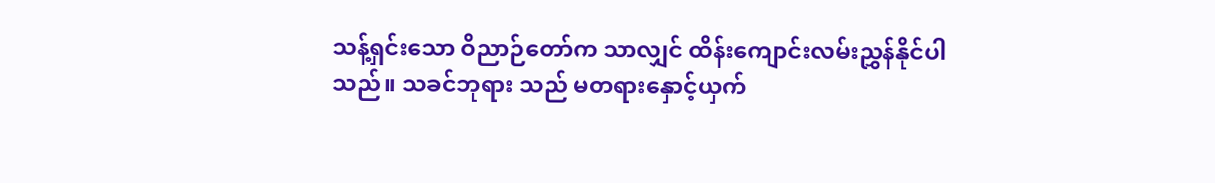သန့်ရှင်းသော ဝိညာဉ်တော်က သာလျှင် ထိန်းကျောင်းလမ်းညွှန်နိုင်ပါသည်။ သခင်ဘုရား သည် မတရားနှောင့်ယှက်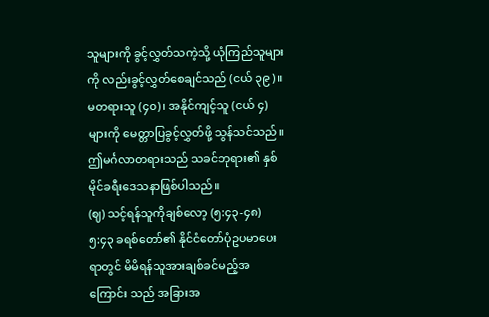သူများကို ခွင့်လွှတ်သကဲ့သို့ ယုံကြည်သူများကို လည်းခွင့်လွှတ်စေချင်သည် (ငယ် ၃၉)။ မတရားသူ (၄၀)၊ အနိုင်ကျင့်သူ (ငယ် ၄)များကို မေတ္တာပြခွင့်လွှတ်ဖို့ သွန်သင်သည်။ ဤမင်္ဂလာတရားသည် သခင်ဘုရား၏ နှစ်မိုင်ခရီးဒေသနာဖြစ်ပါသည်။
(ဈ) သင့်ရန်သူကိုချစ်လော့ (၅:၄၃-၄၈)
၅:၄၃ ခရစ်တော်၏ နိုင်ငံတော်ပုံဥပမာပေးရာတွင် မိမိရန်သူအားချစ်ခင်မည့်အကြောင်း သည် အခြားအ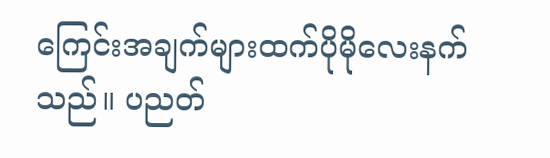ကြေင်းအချက်များထက်ပိုမိုလေးနက်သည်။ ပညတ်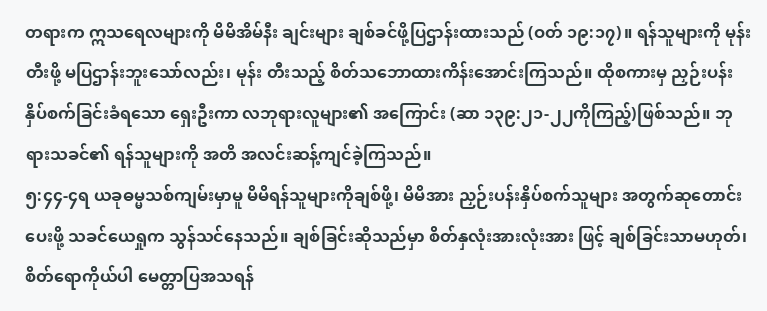တရားက ဣသရေလများကို မိမိအိမ်နီး ချင်းများ ချစ်ခင်ဖို့ပြဌာန်းထားသည် (ဝတ် ၁၉:၁၇)။ ရန်သူများကို မုန်းတီးဖို့ မပြဌာန်းဘူးသော်လည်း၊ မုန်း တီးသည့် စိတ်သဘောထားကိန်းအောင်းကြသည်။ ထိုစကားမှ ညှဉ်းပန်းနှိပ်စက်ခြင်းခံရသော ရှေးဦးကာ လဘုရားလူများ၏ အကြောင်း (ဆာ ၁၃၉:၂၁-၂၂ကိုကြည့်)ဖြစ်သည်။ ဘုရားသခင်၏ ရန်သူများကို အတိ အလင်းဆန့်ကျင်ခဲ့ကြသည်။
၅:၄၄-၄ရ ယခုဓမ္မသစ်ကျမ်းမှာမူ မိမိရန်သူများကိုချစ်ဖို့၊ မိမိအား ညှဉ်းပန်းနှိပ်စက်သူများ အတွက်ဆုတောင်းပေးဖို့ သခင်ယေရှုက သွန်သင်နေသည်။ ချစ်ခြင်းဆိုသည်မှာ စိတ်နှလုံးအားလုံးအား ဖြင့် ချစ်ခြင်းသာမဟုတ်၊ စိတ်ရောကိုယ်ပါ မေတ္တာပြအသရန်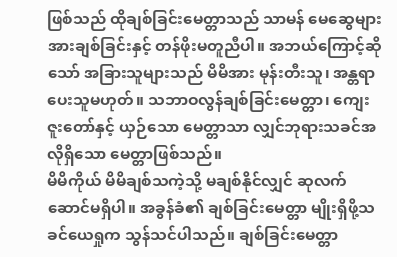ဖြစ်သည် ထိုချစ်ခြင်းမေတ္တာသည် သာမန် မေဆွေများအားချစ်ခြင်းနှင့် တန်ဖိုးမတူညီပါ။ အဘယ်ကြောင့်ဆိုသော် အခြားသူများသည် မိမိအား မုန်းတီးသူ၊ အန္တရာပေးသူမဟုတ်။ သဘာဝလွန်ချစ်ခြင်းမေတ္တာ၊ ကျေးဇူးတော်နှင့် ယှဉ်သော မေတ္တာသာ လျှင်ဘုရားသခင်အလိုရှိသော မေတ္တာဖြစ်သည်။
မိမိကိုယ် မိမိချစ်သကဲ့သို့ မချစ်နိုင်လျှင် ဆုလက်ဆောင်မရှိပါ။ အခွန်ခံ၏ ချစ်ခြင်းမေတ္တာ မျိုးရှိဖို့သခင်ယေရှုက သွန်သင်ပါသည်။ ချစ်ခြင်းမေတ္တာ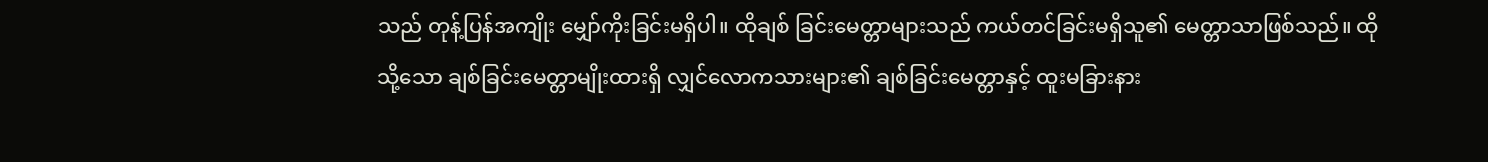သည် တုန့်ပြန်အကျိုး မျှော်ကိုးခြင်းမရှိပါ။ ထိုချစ် ခြင်းမေတ္တာများသည် ကယ်တင်ခြင်းမရှိသူ၏ မေတ္တာသာဖြစ်သည်။ ထိုသို့သော ချစ်ခြင်းမေတ္တာမျိုးထားရှိ လျှင်လောကသားများ၏ ချစ်ခြင်းမေတ္တာနှင့် ထူးမခြားနား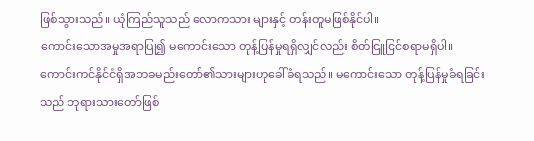ဖြစ်သွားသည်။ ယုံကြည်သူသည် လောကသား များနှင့် တန်းတူမဖြစ်နိုင်ပါ။
ကောင်းသောအမှုအရာပြု၍ မကောင်းသော တုန့်ပြန်မှုရရှိလျှင်လည်း စိတ်ငြူငြင်စရာမရှိပါ။ ကောင်းကင်နိုင်ငံရှိအဘခမည်းတော်၏သားများဟုခေါ်ခံရသည်။ မကောင်းသော တုန့်ပြန်မှုခံရခြင်းသည် ဘုရားသားတော်ဖြစ်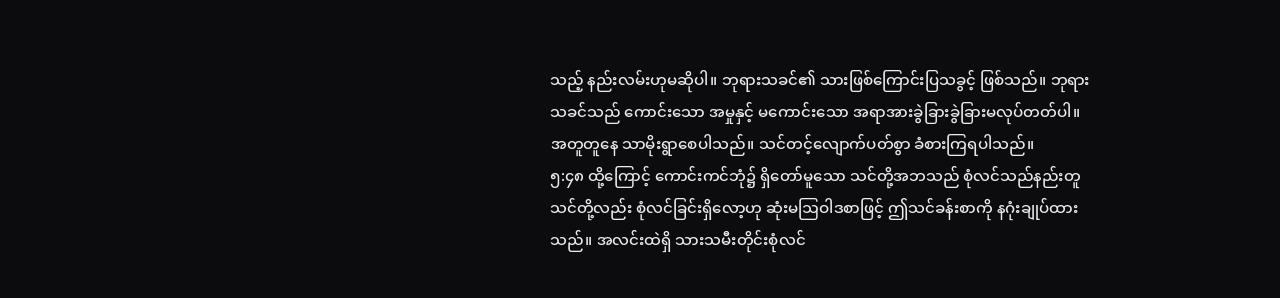သည့် နည်းလမ်းဟုမဆိုပါ။ ဘုရားသခင်၏ သားဖြစ်ကြောင်းပြသခွင့် ဖြစ်သည်။ ဘုရားသခင်သည် ကောင်းသော အမှုနှင့် မကောင်းသော အရာအားခွဲခြားခွဲခြားမလုပ်တတ်ပါ။ အတူတူနေ သာမိုးရွာစေပါသည်။ သင်တင့်လျောက်ပတ်စွာ ခံစားကြရပါသည်။
၅:၄၈ ထို့ကြောင့် ကောင်းကင်ဘုံ၌ ရှိတော်မူသော သင်တို့အဘသည် စုံလင်သည်နည်းတူ သင်တို့လည်း စုံလင်ခြင်းရှိလော့ဟု ဆုံးမဩဝါဒစာဖြင့် ဤသင်ခန်းစာကို နဂုံးချုပ်ထားသည်။ အလင်းထဲရှိ သားသမီးတိုင်းစုံလင်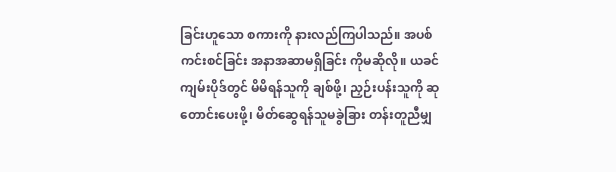ခြင်းဟူသော စကားကို နားလည်ကြပါသည်။ အပစ်ကင်းစင်ခြင်း အနာအဆာမရှိခြင်း ကိုမဆိုလို။ ယခင်ကျမ်းပိုဒ်တွင် မိမိရန်သူကို ချစ်ဖို့၊ ညှဉ်းပန်းသူကို ဆုတောင်းပေးဖို့၊ မိတ်ဆွေရန်သူမခွဲခြား တန်းတူညီမျှ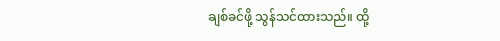ချစ်ခင်ဖို့ သွန်သင်ထားသည်။ ထို့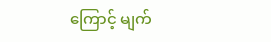ကြောင့် မျက်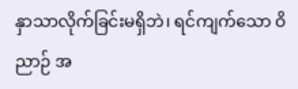နှာသာလိုက်ခြင်းမရှိဘဲ၊ ရင်ကျက်သော ဝိညာဉ် အ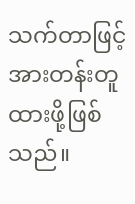သက်တာဖြင့် အားတန်းတူထားဖို့ဖြစ်သည်။